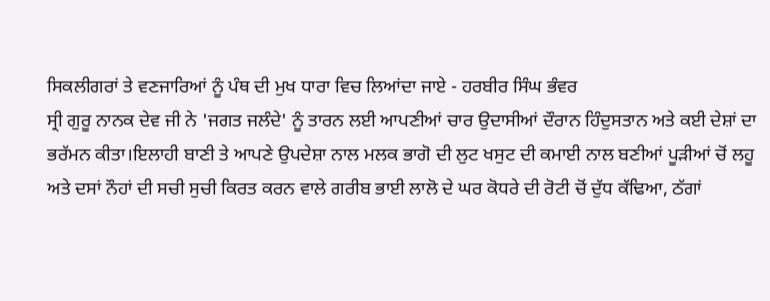ਸਿਕਲੀਗਰਾਂ ਤੇ ਵਣਜਾਰਿਆਂ ਨੂੰ ਪੰਥ ਦੀ ਮੁਖ ਧਾਰਾ ਵਿਚ ਲਿਆਂਦਾ ਜਾਏ - ਹਰਬੀਰ ਸਿੰਘ ਭੰਵਰ
ਸ੍ਰੀ ਗੁਰੂ ਨਾਨਕ ਦੇਵ ਜੀ ਨੇ 'ਜਗਤ ਜਲੰਦੇ' ਨੂੰ ਤਾਰਨ ਲਈ ਆਪਣੀਆਂ ਚਾਰ ਉਦਾਸੀਆਂ ਦੌਰਾਨ ਹਿੰਦੁਸਤਾਨ ਅਤੇ ਕਈ ਦੇਸ਼ਾਂ ਦਾ ਭਰੱਮਨ ਕੀਤਾ।ਇਲਾਹੀ ਬਾਣੀ ਤੇ ਆਪਣੇ ਉਪਦੇਸ਼ਾ ਨਾਲ ਮਲਕ ਭਾਗੋ ਦੀ ਲੁਟ ਖਸੁਟ ਦੀ ਕਮਾਈ ਨਾਲ ਬਣੀਆਂ ਪੂੜੀਆਂ ਚੋਂ ਲਹੂ ਅਤੇ ਦਸਾਂ ਨੌਹਾਂ ਦੀ ਸਚੀ ਸੁਚੀ ਕਿਰਤ ਕਰਨ ਵਾਲੇ ਗਰੀਬ ਭਾਈ ਲਾਲੋ ਦੇ ਘਰ ਕੋਧਰੇ ਦੀ ਰੋਟੀ ਚੋਂ ਦੁੱਧ ਕੱਢਿਆ, ਠੱਗਾਂ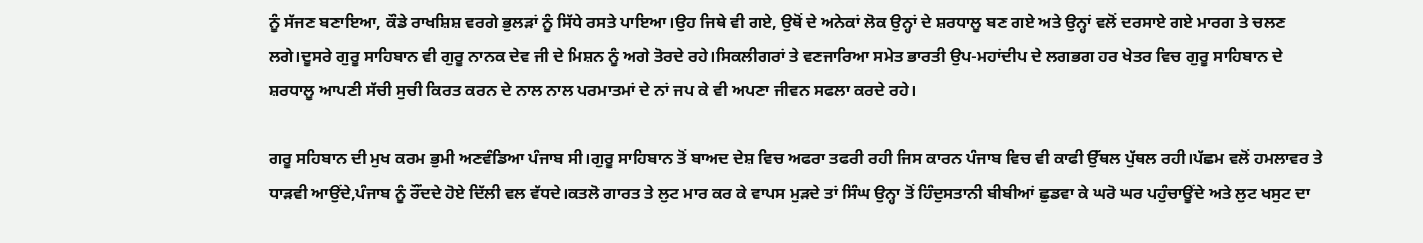ਨੂੰ ਸੱਜਣ ਬਣਾਇਆ, ਕੌਡੇ ਰਾਖਸ਼ਿਸ਼ ਵਰਗੇ ਭੁਲੜਾਂ ਨੂੰ ਸਿੱਧੇ ਰਸਤੇ ਪਾਇਆ।ਉਹ ਜਿਥੇ ਵੀ ਗਏ, ਉਥੋਂ ਦੇ ਅਨੇਕਾਂ ਲੋਕ ਉਨ੍ਹਾਂ ਦੇ ਸ਼ਰਧਾਲੂ ਬਣ ਗਏ ਅਤੇ ਉਨ੍ਹਾਂ ਵਲੋਂ ਦਰਸਾਏ ਗਏ ਮਾਰਗ ਤੇ ਚਲਣ ਲਗੇ।ਦੂਸਰੇ ਗੁਰੂ ਸਾਹਿਬਾਨ ਵੀ ਗੁਰੂ ਨਾਨਕ ਦੇਵ ਜੀ ਦੇ ਮਿਸ਼ਨ ਨੂੰ ਅਗੇ ਤੋਰਦੇ ਰਹੇ।ਸਿਕਲੀਗਰਾਂ ਤੇ ਵਣਜਾਰਿਆ ਸਮੇਤ ਭਾਰਤੀ ਉਪ-ਮਹਾਂਦੀਪ ਦੇ ਲਗਭਗ ਹਰ ਖੇਤਰ ਵਿਚ ਗੁਰੂ ਸਾਹਿਬਾਨ ਦੇ ਸ਼ਰਧਾਲੂ ਆਪਣੀ ਸੱਚੀ ਸੁਚੀ ਕਿਰਤ ਕਰਨ ਦੇ ਨਾਲ ਨਾਲ ਪਰਮਾਤਮਾਂ ਦੇ ਨਾਂ ਜਪ ਕੇ ਵੀ ਅਪਣਾ ਜੀਵਨ ਸਫਲਾ ਕਰਦੇ ਰਹੇ।

ਗਰੂ ਸਹਿਬਾਨ ਦੀ ਮੁਖ ਕਰਮ ਭੁਮੀ ਅਣਵੰਡਿਆ ਪੰਜਾਬ ਸੀ।ਗੁਰੂ ਸਾਹਿਬਾਨ ਤੋਂ ਬਾਅਦ ਦੇਸ਼ ਵਿਚ ਅਫਰਾ ਤਫਰੀ ਰਹੀ ਜਿਸ ਕਾਰਨ ਪੰਜਾਬ ਵਿਚ ਵੀ ਕਾਫੀ ਉੱਥਲ ਪੁੱਥਲ ਰਹੀ।ਪੱਛਮ ਵਲੋਂ ਹਮਲਾਵਰ ਤੇ ਧਾੜਵੀ ਆਉਂਦੇ,ਪੰਜਾਬ ਨੂੰ ਰੌਂਦਦੇ ਹੋਏ ਦਿੱਲੀ ਵਲ ਵੱਧਦੇ।ਕਤਲੋ ਗਾਰਤ ਤੇ ਲੁਟ ਮਾਰ ਕਰ ਕੇ ਵਾਪਸ ਮੁੜਦੇ ਤਾਂ ਸਿੰਘ ਉਨ੍ਹਾ ਤੋਂ ਹਿੰਦੁਸਤਾਨੀ ਬੀਬੀਆਂ ਛੁਡਵਾ ਕੇ ਘਰੋ ਘਰ ਪਹੁੰਚਾਊਂਦੇ ਅਤੇ ਲੁਟ ਖਸੁਟ ਦਾ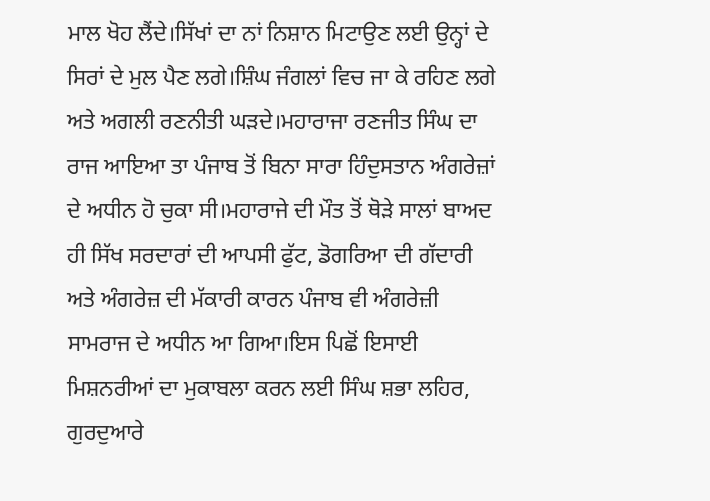ਮਾਲ ਖੋਹ ਲੈਂਦੇ।ਸਿੱਖਾਂ ਦਾ ਨਾਂ ਨਿਸ਼ਾਨ ਮਿਟਾਉਣ ਲਈ ਉਨ੍ਹਾਂ ਦੇ ਸਿਰਾਂ ਦੇ ਮੁਲ ਪੈਣ ਲਗੇ।ਸ਼ਿੰਘ ਜੰਗਲਾਂ ਵਿਚ ਜਾ ਕੇ ਰਹਿਣ ਲਗੇ ਅਤੇ ਅਗਲੀ ਰਣਨੀਤੀ ਘੜਦੇ।ਮਹਾਰਾਜਾ ਰਣਜੀਤ ਸਿੰਘ ਦਾ ਰਾਜ ਆਇਆ ਤਾ ਪੰਜਾਬ ਤੋਂ ਬਿਨਾ ਸਾਰਾ ਹਿੰਦੁਸਤਾਨ ਅੰਗਰੇਜ਼ਾਂ ਦੇ ਅਧੀਨ ਹੋ ਚੁਕਾ ਸੀ।ਮਹਾਰਾਜੇ ਦੀ ਮੌਤ ਤੋਂ ਥੋੜੇ ਸਾਲਾਂ ਬਾਅਦ ਹੀ ਸਿੱਖ ਸਰਦਾਰਾਂ ਦੀ ਆਪਸੀ ਫੁੱਟ, ਡੋਗਰਿਆ ਦੀ ਗੱਦਾਰੀ ਅਤੇ ਅੰਗਰੇਜ਼ ਦੀ ਮੱਕਾਰੀ ਕਾਰਨ ਪੰਜਾਬ ਵੀ ਅੰਗਰੇਜ਼ੀ ਸਾਮਰਾਜ ਦੇ ਅਧੀਨ ਆ ਗਿਆ।ਇਸ ਪਿਛੋਂ ਇਸਾਈ ਮਿਸ਼ਨਰੀਆਂ ਦਾ ਮੁਕਾਬਲਾ ਕਰਨ ਲਈ ਸਿੰਘ ਸ਼ਭਾ ਲਹਿਰ, ਗੁਰਦੁਆਰੇ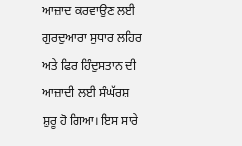ਆਜ਼ਾਦ ਕਰਵਾਉਣ ਲਈ ਗੁਰਦੁਆਰਾ ਸੁਧਾਰ ਲਹਿਰ ਅਤੇ ਫਿਰ ਹਿੰਦੁਸਤਾਨ ਦੀ ਆਜ਼ਾਦੀ ਲਈ ਸੰਘੱਰਸ਼ ਸ਼ੁਰੂ ਹੋ ਗਿਆ। ਇਸ ਸਾਰੇ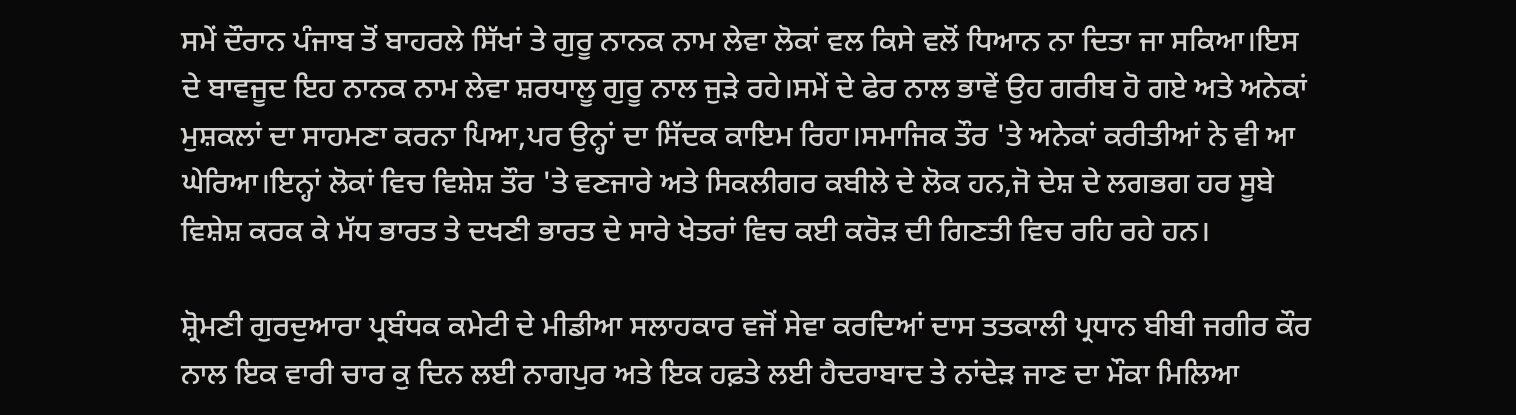ਸਮੇਂ ਦੌਰਾਨ ਪੰਜਾਬ ਤੋਂ ਬਾਹਰਲੇ ਸਿੱਖਾਂ ਤੇ ਗੁਰੂ ਨਾਨਕ ਨਾਮ ਲੇਵਾ ਲੋਕਾਂ ਵਲ ਕਿਸੇ ਵਲੋਂ ਧਿਆਨ ਨਾ ਦਿਤਾ ਜਾ ਸਕਿਆ।ਇਸ ਦੇ ਬਾਵਜੂਦ ਇਹ ਨਾਨਕ ਨਾਮ ਲੇਵਾ ਸ਼ਰਧਾਲੂ ਗੁਰੂ ਨਾਲ ਜੁੜੇ ਰਹੇ।ਸਮੇਂ ਦੇ ਫੇਰ ਨਾਲ ਭਾਵੇਂ ਉਹ ਗਰੀਬ ਹੋ ਗਏ ਅਤੇ ਅਨੇਕਾਂ ਮੁਸ਼ਕਲਾਂ ਦਾ ਸਾਹਮਣਾ ਕਰਨਾ ਪਿਆ,ਪਰ ਉਨ੍ਹਾਂ ਦਾ ਸਿੱਦਕ ਕਾਇਮ ਰਿਹਾ।ਸਮਾਜਿਕ ਤੌਰ 'ਤੇ ਅਨੇਕਾਂ ਕਰੀਤੀਆਂ ਨੇ ਵੀ ਆ ਘੇਰਿਆ।ਇਨ੍ਹਾਂ ਲੋਕਾਂ ਵਿਚ ਵਿਸ਼ੇਸ਼ ਤੌਰ 'ਤੇ ਵਣਜਾਰੇ ਅਤੇ ਸਿਕਲੀਗਰ ਕਬੀਲੇ ਦੇ ਲੋਕ ਹਨ,ਜੋ ਦੇਸ਼ ਦੇ ਲਗਭਗ ਹਰ ਸੂਬੇ ਵਿਸ਼ੇਸ਼ ਕਰਕ ਕੇ ਮੱਧ ਭਾਰਤ ਤੇ ਦਖਣੀ ਭਾਰਤ ਦੇ ਸਾਰੇ ਖੇਤਰਾਂ ਵਿਚ ਕਈ ਕਰੋੜ ਦੀ ਗਿਣਤੀ ਵਿਚ ਰਹਿ ਰਹੇ ਹਨ।

ਸ਼੍ਰੋਮਣੀ ਗੁਰਦੁਆਰਾ ਪ੍ਰਬੰਧਕ ਕਮੇਟੀ ਦੇ ਮੀਡੀਆ ਸਲਾਹਕਾਰ ਵਜੋਂ ਸੇਵਾ ਕਰਦਿਆਂ ਦਾਸ ਤਤਕਾਲੀ ਪ੍ਰਧਾਨ ਬੀਬੀ ਜਗੀਰ ਕੌਰ ਨਾਲ ਇਕ ਵਾਰੀ ਚਾਰ ਕੁ ਦਿਨ ਲਈ ਨਾਗਪੁਰ ਅਤੇ ਇਕ ਹਫ਼ਤੇ ਲਈ ਹੈਦਰਾਬਾਦ ਤੇ ਨਾਂਦੇੜ ਜਾਣ ਦਾ ਮੌਕਾ ਮਿਲਿਆ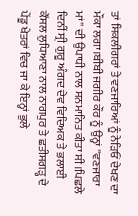ਤਾਂ ਸਿਕਲੀਗਰਾਂ ਤੇ ਵਣਜਾਰਿਆਂ ਨੂੰ ਨੇੜਿਓਂ ਦੇਖਣ ਦਾ ਮੌਕਾ ਲਗਾ।ਬੀਬੀ ਜਗੀਰ ਕੌਰ ਨੂੰ ਉਨ੍ਹਾਂ ''ਵਣਜਾਰਾ ਮਾਂ'' ਦੀ ਉਪਾਧੀ ਨਾਲ ਸਨਮਾਨਿਤ ਕੀਤਾ ਸੀ।ਪਿਛਲੇ ਦਿਨੀਂ ਸ੍ਰੀ ਗੁਰੂ ਅੰਗਦ ਦੇਵ ਵਿਦਿਅਕ ਤੇ ਭਲਾਈ ਕੌਂਸਲ ਲੁਧਿਆਣਾ ਨਾਲ ਨਾਗਪੁਰ ਤੇ ਛਤੀਸਗੜ੍ਹ ਦੇ ਪੇਂਡੂ ਖੇਤਰਾਂ ਵਿਚ ਜਾ ਕੇ ਇਨ੍ਹਾਂ ਭੁਲੇ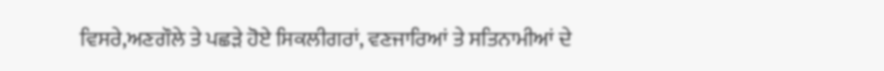ਵਿਸਰੇ,ਅਣਗੌਲੇ ਤੇ ਪਛੜੇ ਹੋਏ ਸਿਕਲੀਗਰਾਂ, ਵਣਜਾਰਿਆਂ ਤੇ ਸਤਿਨਾਮੀਆਂ ਦੇ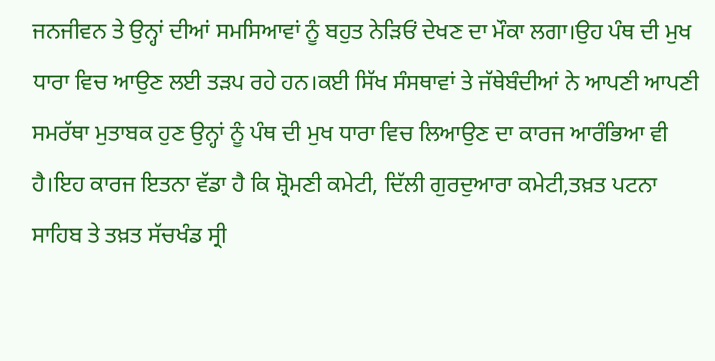ਜਨਜੀਵਨ ਤੇ ਉਨ੍ਹਾਂ ਦੀਆਂ ਸਮਸਿਆਵਾਂ ਨੂੰ ਬਹੁਤ ਨੇੜਿਓਂ ਦੇਖਣ ਦਾ ਮੌਕਾ ਲਗਾ।ਉਹ ਪੰਥ ਦੀ ਮੁਖ ਧਾਰਾ ਵਿਚ ਆਉਣ ਲਈ ਤੜਪ ਰਹੇ ਹਨ।ਕਈ ਸਿੱਖ ਸੰਸਥਾਵਾਂ ਤੇ ਜੱਥੇਬੰਦੀਆਂ ਨੇ ਆਪਣੀ ਆਪਣੀ ਸਮਰੱਥਾ ਮੁਤਾਬਕ ਹੁਣ ਉਨ੍ਹਾਂ ਨੂੰ ਪੰਥ ਦੀ ਮੁਖ ਧਾਰਾ ਵਿਚ ਲਿਆਉਣ ਦਾ ਕਾਰਜ ਆਰੰਭਿਆ ਵੀ ਹੈ।ਇਹ ਕਾਰਜ ਇਤਨਾ ਵੱਡਾ ਹੈ ਕਿ ਸ਼੍ਰੋਮਣੀ ਕਮੇਟੀ, ਦਿੱਲੀ ਗੁਰਦੁਆਰਾ ਕਮੇਟੀ,ਤਖ਼ਤ ਪਟਨਾ ਸਾਹਿਬ ਤੇ ਤਖ਼ਤ ਸੱਚਖੰਡ ਸ੍ਰੀ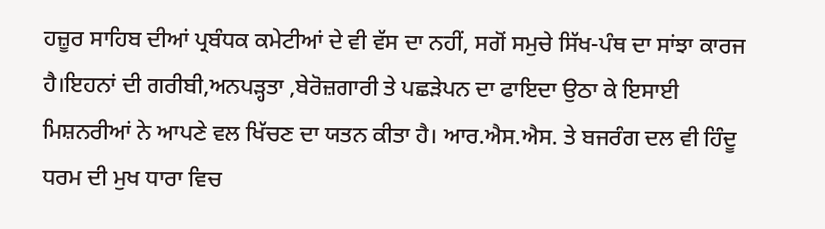ਹਜ਼ੂਰ ਸਾਹਿਬ ਦੀਆਂ ਪ੍ਰਬੰਧਕ ਕਮੇਟੀਆਂ ਦੇ ਵੀ ਵੱਸ ਦਾ ਨਹੀਂ, ਸਗੋਂ ਸਮੁਚੇ ਸਿੱਖ-ਪੰਥ ਦਾ ਸਾਂਝਾ ਕਾਰਜ ਹੈ।ਇਹਨਾਂ ਦੀ ਗਰੀਬੀ,ਅਨਪੜ੍ਹਤਾ ,ਬੇਰੋਜ਼ਗਾਰੀ ਤੇ ਪਛੜੇਪਨ ਦਾ ਫਾਇਦਾ ਉਠਾ ਕੇ ਇਸਾਈ ਮਿਸ਼ਨਰੀਆਂ ਨੇ ਆਪਣੇ ਵਲ ਖਿੱਚਣ ਦਾ ਯਤਨ ਕੀਤਾ ਹੈ। ਆਰ.ਐਸ.ਐਸ. ਤੇ ਬਜਰੰਗ ਦਲ ਵੀ ਹਿੰਦੂ ਧਰਮ ਦੀ ਮੁਖ ਧਾਰਾ ਵਿਚ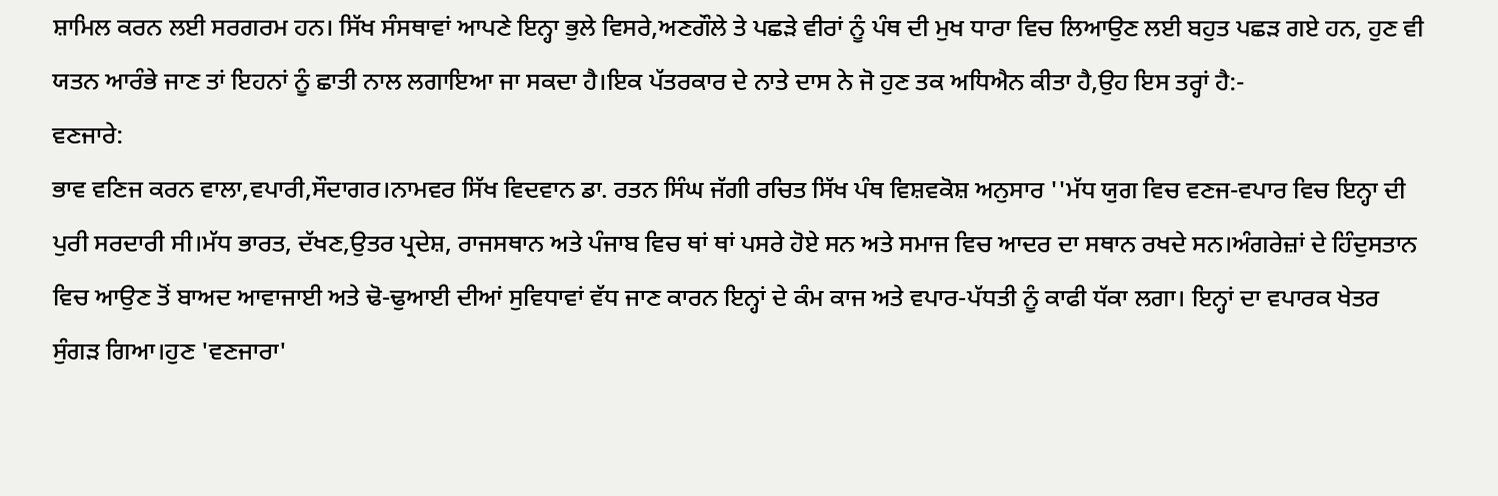ਸ਼ਾਮਿਲ ਕਰਨ ਲਈ ਸਰਗਰਮ ਹਨ। ਸਿੱਖ ਸੰਸਥਾਵਾਂ ਆਪਣੇ ਇਨ੍ਹਾ ਭੁਲੇ ਵਿਸਰੇ,ਅਣਗੌਲੇ ਤੇ ਪਛੜੇ ਵੀਰਾਂ ਨੂੰ ਪੰਥ ਦੀ ਮੁਖ ਧਾਰਾ ਵਿਚ ਲਿਆਉਣ ਲਈ ਬਹੁਤ ਪਛੜ ਗਏ ਹਨ, ਹੁਣ ਵੀ ਯਤਨ ਆਰੰਭੇ ਜਾਣ ਤਾਂ ਇਹਨਾਂ ਨੂੰ ਛਾਤੀ ਨਾਲ ਲਗਾਇਆ ਜਾ ਸਕਦਾ ਹੈ।ਇਕ ਪੱਤਰਕਾਰ ਦੇ ਨਾਤੇ ਦਾਸ ਨੇ ਜੋ ਹੁਣ ਤਕ ਅਧਿਐਨ ਕੀਤਾ ਹੈ,ਉਹ ਇਸ ਤਰ੍ਹਾਂ ਹੈ:-
ਵਣਜਾਰੇ:
ਭਾਵ ਵਣਿਜ ਕਰਨ ਵਾਲਾ,ਵਪਾਰੀ,ਸੌਦਾਗਰ।ਨਾਮਵਰ ਸਿੱਖ ਵਿਦਵਾਨ ਡਾ. ਰਤਨ ਸਿੰਘ ਜੱਗੀ ਰਚਿਤ ਸਿੱਖ ਪੰਥ ਵਿਸ਼ਵਕੋਸ਼ ਅਨੁਸਾਰ ''ਮੱਧ ਯੁਗ ਵਿਚ ਵਣਜ-ਵਪਾਰ ਵਿਚ ਇਨ੍ਹਾ ਦੀ ਪੁਰੀ ਸਰਦਾਰੀ ਸੀ।ਮੱਧ ਭਾਰਤ, ਦੱਖਣ,ਉਤਰ ਪ੍ਰਦੇਸ਼, ਰਾਜਸਥਾਨ ਅਤੇ ਪੰਜਾਬ ਵਿਚ ਥਾਂ ਥਾਂ ਪਸਰੇ ਹੋਏ ਸਨ ਅਤੇ ਸਮਾਜ ਵਿਚ ਆਦਰ ਦਾ ਸਥਾਨ ਰਖਦੇ ਸਨ।ਅੰਗਰੇਜ਼ਾਂ ਦੇ ਹਿੰਦੁਸਤਾਨ ਵਿਚ ਆਉਣ ਤੋਂ ਬਾਅਦ ਆਵਾਜਾਈ ਅਤੇ ਢੋ-ਢੁਆਈ ਦੀਆਂ ਸੁਵਿਧਾਵਾਂ ਵੱਧ ਜਾਣ ਕਾਰਨ ਇਨ੍ਹਾਂ ਦੇ ਕੰਮ ਕਾਜ ਅਤੇ ਵਪਾਰ-ਪੱਧਤੀ ਨੂੰ ਕਾਫੀ ਧੱਕਾ ਲਗਾ। ਇਨ੍ਹਾਂ ਦਾ ਵਪਾਰਕ ਖੇਤਰ ਸੁੰਗੜ ਗਿਆ।ਹੁਣ 'ਵਣਜਾਰਾ'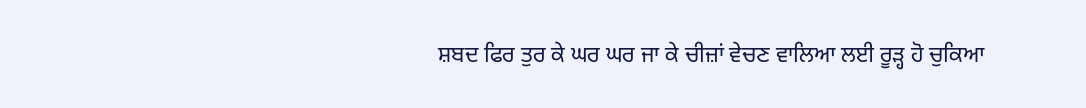ਸ਼ਬਦ ਫਿਰ ਤੁਰ ਕੇ ਘਰ ਘਰ ਜਾ ਕੇ ਚੀਜ਼ਾਂ ਵੇਚਣ ਵਾਲਿਆ ਲਈ ਰੂੜ੍ਹ ਹੋ ਚੁਕਿਆ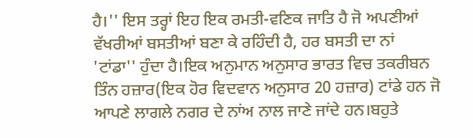ਹੈ।'' ਇਸ ਤਰ੍ਹਾਂ ਇਹ ਇਕ ਰਮਤੀ-ਵਣਿਕ ਜਾਤਿ ਹੈ ਜੋ ਅਪਣੀਆਂ ਵੱਖਰੀਆਂ ਬਸਤੀਆਂ ਬਣਾ ਕੇ ਰਹਿੰਦੀ ਹੈ, ਹਰ ਬਸਤੀ ਦਾ ਨਾਂ 'ਟਾਂਡਾ'' ਹੁੰਦਾ ਹੈ।ਇਕ ਅਨੁਮਾਨ ਅਨੁਸਾਰ ਭਾਰਤ ਵਿਚ ਤਕਰੀਬਨ ਤਿੰਨ ਹਜ਼ਾਰ(ਇਕ ਹੋਰ ਵਿਦਵਾਨ ਅਨੁਸਾਰ 20 ਹਜ਼ਾਰ) ਟਾਂਡੇ ਹਨ ਜੋ ਆਪਣੇ ਲਾਗਲੇ ਨਗਰ ਦੇ ਨਾਂਅ ਨਾਲ ਜਾਣੇ ਜਾਂਦੇ ਹਨ।ਬਹੁਤੇ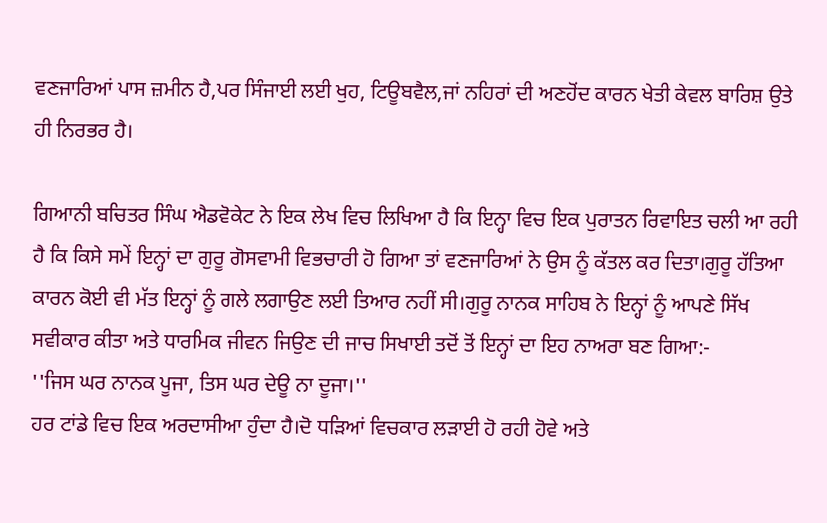ਵਣਜਾਰਿਆਂ ਪਾਸ ਜ਼ਮੀਨ ਹੈ,ਪਰ ਸਿੰਜਾਈ ਲਈ ਖੁਹ, ਟਿਊਬਵੈਲ,ਜਾਂ ਨਹਿਰਾਂ ਦੀ ਅਣਹੋਂਦ ਕਾਰਨ ਖੇਤੀ ਕੇਵਲ ਬਾਰਿਸ਼ ਉਤੇ ਹੀ ਨਿਰਭਰ ਹੈ।

ਗਿਆਨੀ ਬਚਿਤਰ ਸਿੰਘ ਐਡਵੋਕੇਟ ਨੇ ਇਕ ਲੇਖ ਵਿਚ ਲਿਖਿਆ ਹੈ ਕਿ ਇਨ੍ਹਾ ਵਿਚ ਇਕ ਪੁਰਾਤਨ ਰਿਵਾਇਤ ਚਲੀ ਆ ਰਹੀ ਹੈ ਕਿ ਕਿਸੇ ਸਮੇਂ ਇਨ੍ਹਾਂ ਦਾ ਗੁਰੂ ਗੋਸਵਾਮੀ ਵਿਭਚਾਰੀ ਹੋ ਗਿਆ ਤਾਂ ਵਣਜਾਰਿਆਂ ਨੇ ਉਸ ਨੂੰ ਕੱਤਲ ਕਰ ਦਿਤਾ।ਗੁਰੂ ਹੱਤਿਆ ਕਾਰਨ ਕੋਈ ਵੀ ਮੱਤ ਇਨ੍ਹਾਂ ਨੂੰ ਗਲੇ ਲਗਾਉਣ ਲਈ ਤਿਆਰ ਨਹੀਂ ਸੀ।ਗੁਰੂ ਨਾਨਕ ਸਾਹਿਬ ਨੇ ਇਨ੍ਹਾਂ ਨੂੰ ਆਪਣੇ ਸਿੱਖ ਸਵੀਕਾਰ ਕੀਤਾ ਅਤੇ ਧਾਰਮਿਕ ਜੀਵਨ ਜਿਉਣ ਦੀ ਜਾਚ ਸਿਖਾਈ ਤਦੋਂ ਤੋਂ ਇਨ੍ਹਾਂ ਦਾ ਇਹ ਨਾਅਰਾ ਬਣ ਗਿਆ:-
''ਜਿਸ ਘਰ ਨਾਨਕ ਪੂਜਾ, ਤਿਸ ਘਰ ਦੇਊ ਨਾ ਦੂਜਾ।''
ਹਰ ਟਾਂਡੇ ਵਿਚ ਇਕ ਅਰਦਾਸੀਆ ਹੁੰਦਾ ਹੈ।ਦੋ ਧੜਿਆਂ ਵਿਚਕਾਰ ਲੜਾਈ ਹੋ ਰਹੀ ਹੋਵੇ ਅਤੇ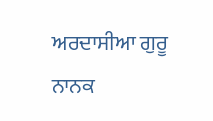ਅਰਦਾਸੀਆ ਗੁਰੂ ਨਾਨਕ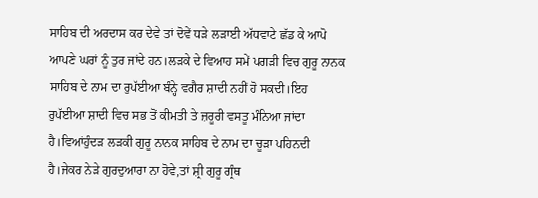ਸਾਹਿਬ ਦੀ ਅਰਦਾਸ ਕਰ ਦੇਵੇ ਤਾਂ ਦੋਵੇਂ ਧੜੇ ਲੜਾਈ ਅੱਧਵਾਟੇ ਛੱਡ ਕੇ ਆਪੋ ਆਪਣੇ ਘਰਾਂ ਨੂੰ ਤੁਰ ਜਾਂਦੇ ਹਨ।ਲੜਕੇ ਦੇ ਵਿਆਹ ਸਮੇਂ ਪਗੜੀ ਵਿਚ ਗੁਰੂ ਨਾਨਕ ਸਾਹਿਬ ਦੇ ਨਾਮ ਦਾ ਰੁਪੱਈਆ ਬੰਨ੍ਹੇ ਵਗੈਰ ਸ਼ਾਦੀ ਨਹੀਂ ਹੋ ਸਕਦੀ।ਇਹ ਰੁਪੱਈਆ ਸ਼ਾਦੀ ਵਿਚ ਸਭ ਤੋਂ ਕੀਮਤੀ ਤੇ ਜ਼ਰੂਰੀ ਵਸਤੂ ਮੰਨਿਆ ਜਾਂਦਾ ਹੈ।ਵਿਆਂਹੁੰਦੜ ਲੜਕੀ ਗੁਰੂ ਨਾਨਕ ਸਾਹਿਬ ਦੇ ਨਾਮ ਦਾ ਚੂੜਾ ਪਹਿਨਦੀ ਹੈ।ਜੇਕਰ ਨੇੜੇ ਗੁਰਦੁਆਰਾ ਨਾ ਹੋਵੇ,ਤਾਂ ਸ਼੍ਰੀ ਗੁਰੂ ਗ੍ਰੰਥ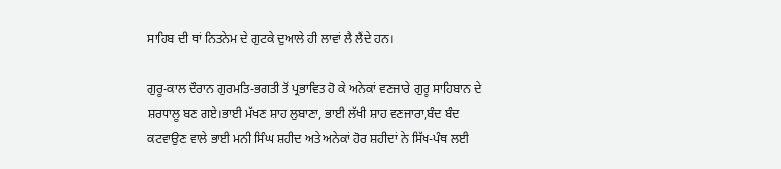ਸਾਹਿਬ ਦੀ ਥਾਂ ਨਿਤਨੇਮ ਦੇ ਗੁਟਕੇ ਦੁਆਲੇ ਹੀ ਲਾਵਾਂ ਲੈ ਲੈਂਦੇ ਹਨ।

ਗੁਰੂ-ਕਾਲ ਦੌਰਾਨ ਗੁਰਮਤਿ-ਭਗਤੀ ਤੋਂ ਪ੍ਰਭਾਵਿਤ ਹੋ ਕੇ ਅਨੇਕਾਂ ਵਣਜਾਰੇ ਗੁਰੂ ਸਾਹਿਬਾਨ ਦੇ ਸ਼ਰਧਾਲੂ ਬਣ ਗਏ।ਭਾਈ ਮੱਖਣ ਸ਼ਾਹ ਲੁਬਾਣਾ, ਭਾਈ ਲੱਖੀ ਸ਼ਾਹ ਵਣਜਾਰਾ,ਬੰਦ ਬੰਦ ਕਟਵਾਉਣ ਵਾਲੇ ਭਾਈ ਮਨੀ ਸਿੰਘ ਸ਼ਹੀਦ ਅਤੇ ਅਨੇਕਾਂ ਹੋਰ ਸ਼ਹੀਦਾਂ ਨੇ ਸਿੱਖ-ਪੰਥ ਲਈ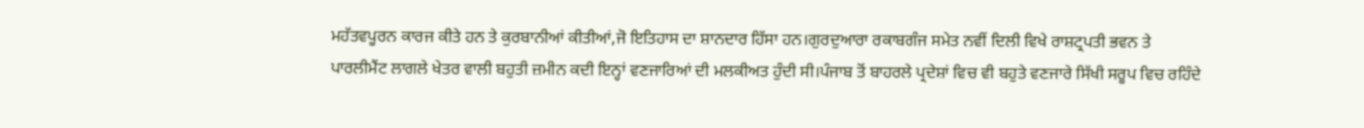ਮਹੱਤਵਪੂਰਨ ਕਾਰਜ ਕੀਤੇ ਹਨ ਤੇ ਕੁਰਬਾਨੀਆਂ ਕੀਤੀਆਂ,ਜੋ ਇਤਿਹਾਸ ਦਾ ਸ਼ਾਨਦਾਰ ਹਿੱਸਾ ਹਨ।ਗੁਰਦੁਆਰਾ ਰਕਾਬਗੰਜ ਸਮੇਤ ਨਵੀਂ ਦਿਲੀ ਵਿਖੇ ਰਾਸ਼ਟ੍ਰਪਤੀ ਭਵਨ ਤੇ ਪਾਰਲੀਮੈਂਟ ਲਾਗਲੇ ਖੇਤਰ ਵਾਲੀ ਬਹੁਤੀ ਜ਼ਮੀਨ ਕਦੀ ਇਨ੍ਹਾਂ ਵਣਜਾਰਿਆਂ ਦੀ ਮਲਕੀਅਤ ਹੁੰਦੀ ਸੀ।ਪੰਜਾਬ ਤੋਂ ਬਾਹਰਲੇ ਪ੍ਰਦੇਸ਼ਾਂ ਵਿਚ ਵੀ ਬਹੁਤੇ ਵਣਜਾਰੇ ਸਿੱਖੀ ਸਰੂਪ ਵਿਚ ਰਹਿੰਦੇ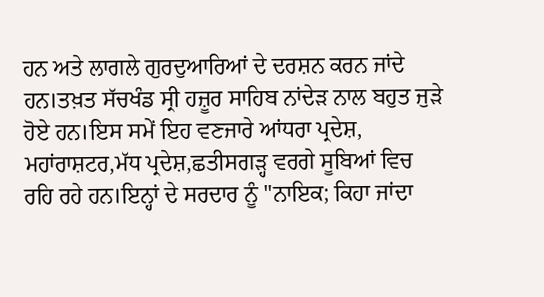ਹਨ ਅਤੇ ਲਾਗਲੇ ਗੁਰਦੁਆਰਿਆਂ ਦੇ ਦਰਸ਼ਨ ਕਰਨ ਜਾਂਦੇ ਹਨ।ਤਖ਼ਤ ਸੱਚਖੰਡ ਸ੍ਰੀ ਹਜ਼ੂਰ ਸਾਹਿਬ ਨਾਂਦੇੜ ਨਾਲ ਬਹੁਤ ਜੁੜੇ ਹੋਏ ਹਨ।ਇਸ ਸਮੇਂ ਇਹ ਵਣਜਾਰੇ ਆਂਧਰਾ ਪ੍ਰਦੇਸ਼, ਮਹਾਂਰਾਸ਼ਟਰ,ਮੱਧ ਪ੍ਰਦੇਸ਼,ਛਤੀਸਗੜ੍ਹ ਵਰਗੇ ਸੂਬਿਆਂ ਵਿਚ ਰਹਿ ਰਹੇ ਹਨ।ਇਨ੍ਹਾਂ ਦੇ ਸਰਦਾਰ ਨੂੰ ''ਨਾਇਕ; ਕਿਹਾ ਜਾਂਦਾ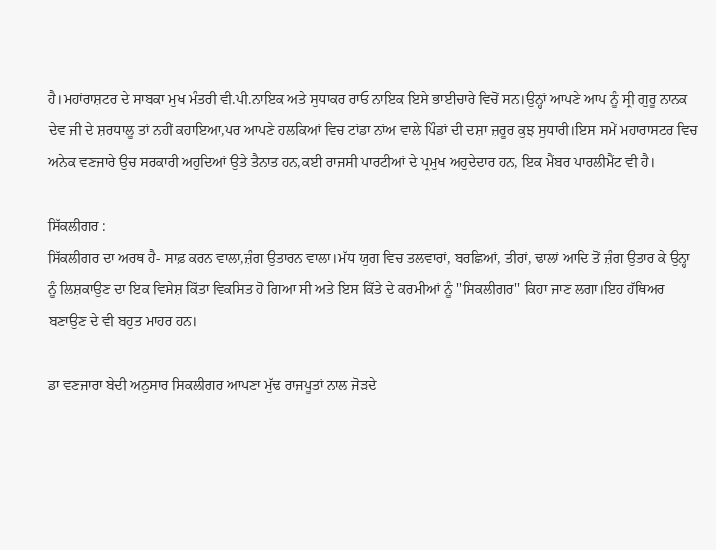ਹੈ।ਮਹਾਂਰਾਸ਼ਟਰ ਦੇ ਸਾਬਕਾ ਮੁਖ ਮੰਤਰੀ ਵੀ.ਪੀ.ਨਾਇਕ ਅਤੇ ਸੁਧਾਕਰ ਰਾਓ ਨਾਇਕ ਇਸੇ ਭਾਈਚਾਰੇ ਵਿਚੋਂ ਸਨ।ਉਨ੍ਹਾਂ ਆਪਣੇ ਆਪ ਨੂੰ ਸ੍ਰੀ ਗੁਰੂ ਨਾਨਕ ਦੇਵ ਜੀ ਦੇ ਸ਼ਰਧਾਲੂ ਤਾਂ ਨਹੀਂ ਕਹਾਇਆ,ਪਰ ਆਪਣੇ ਹਲਕਿਆਂ ਵਿਚ ਟਾਂਡਾ ਨਾਂਅ ਵਾਲੇ ਪਿੰਡਾਂ ਦੀ ਦਸ਼ਾ ਜ਼ਰੂਰ ਕੁਝ ਸੁਧਾਰੀ।ਇਸ ਸਮੇਂ ਮਹਾਰਾਸਟਰ ਵਿਚ ਅਨੇਕ ਵਣਜਾਰੇ ਉਚ ਸਰਕਾਰੀ ਅਹੁਦਿਆਂ ਉਤੇ ਤੈਨਾਤ ਹਨ,ਕਈ ਰਾਜਸੀ ਪਾਰਟੀਆਂ ਦੇ ਪ੍ਰਮੁਖ ਅਹੁਦੇਦਾਰ ਹਨ, ਇਕ ਮੈਂਬਰ ਪਾਰਲੀਮੈਂਟ ਵੀ ਹੈ।

ਸਿੱਕਲੀਗਰ :
ਸਿੱਕਲੀਗਰ ਦਾ ਅਰਥ ਹੈ- ਸਾਫ਼ ਕਰਨ ਵਾਲਾ,ਜ਼ੰਗ ਉਤਾਰਨ ਵਾਲਾ।ਮੱਧ ਯੁਗ ਵਿਚ ਤਲਵਾਰਾਂ, ਬਰਛਿਆਂ, ਤੀਰਾਂ, ਢਾਲਾਂ ਆਦਿ ਤੋਂ ਜ਼ੰਗ ਉਤਾਰ ਕੇ ਉਨ੍ਹਾ ਨੂੰ ਲਿਸ਼ਕਾਉਣ ਦਾ ਇਕ ਵਿਸੇਸ਼ ਕਿੱਤਾ ਵਿਕਸਿਤ ਹੋ ਗਿਆ ਸੀ ਅਤੇ ਇਸ ਕਿੱਤੇ ਦੇ ਕਰਮੀਆਂ ਨੂੰ ''ਸਿਕਲੀਗਰ'' ਕਿਹਾ ਜਾਣ ਲਗਾ।ਇਹ ਹੱਥਿਅਰ ਬਣਾਉਣ ਦੇ ਵੀ ਬਹੁਤ ਮਾਹਰ ਹਨ।

ਡਾ ਵਣਜਾਰਾ ਬੇਦੀ ਅਨੁਸਾਰ ਸਿਕਲੀਗਰ ਆਪਣਾ ਮੁੱਢ ਰਾਜਪੂਤਾਂ ਨਾਲ ਜੋੜਦੇ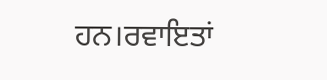ਹਨ।ਰਵਾਇਤਾਂ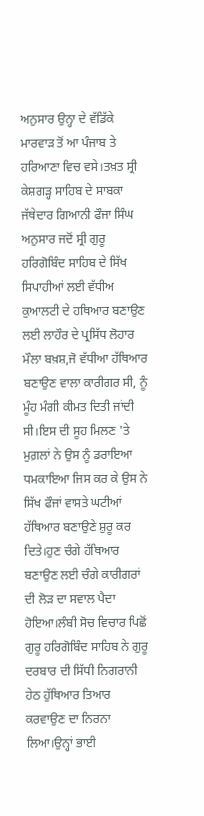ਅਨੁਸਾਰ ਉਨ੍ਹਾ ਦੇ ਵੱਡਿੱਕੇ ਮਾਰਵਾੜ ਤੋਂ ਆ ਪੰਜਾਬ ਤੇ ਹਰਿਆਣਾ ਵਿਚ ਵਸੇ।ਤਖ਼ਤ ਸ੍ਰੀ ਕੇਸ਼ਗੜ੍ਹ ਸਾਹਿਬ ਦੇ ਸਾਬਕਾ ਜੱਥੇਦਾਰ ਗਿਆਨੀ ਫੌਜਾ ਸਿੰਘ ਅਨੁਸਾਰ ਜਦੋਂ ਸ੍ਰੀ ਗੁਰੂ ਹਰਿਗੋਬਿੰਦ ਸਾਹਿਬ ਦੇ ਸਿੱਖ ਸਿਪਾਹੀਆਂ ਲਈ ਵੱਧੀਅ ਕੁਆਲਟੀ ਦੇ ਹਥਿਆਰ ਬਣਾਉਣ ਲਈ ਲਾਹੌਰ ਦੇ ਪ੍ਰਸਿੱਧ ਲੋਹਾਰ ਮੌਲਾ ਬਖ਼ਸ਼,ਜੋ ਵੱਧੀਆ ਹੱਥਿਆਰ ਬਣਾਉਣ ਵਾਲਾ ਕਾਰੀਗਰ ਸੀ, ਨੂੰ ਮੂੰਹ ਮੰਗੀ ਕੀਮਤ ਦਿਤੀ ਜਾਂਦੀ ਸੀ।ਇਸ ਦੀ ਸੂਹ ਮਿਲਣ 'ਤੇ ਮੁਗ਼ਲਾਂ ਨੇ ਉਸ ਨੂੰ ਡਰਾਇਆ ਧਮਕਾਇਆ ਜਿਸ ਕਰ ਕੇ ਉਸ ਨੇ ਸਿੱਖ ਫੌਜਾਂ ਵਾਸਤੇ ਘਟੀਆਂ ਹੱਥਿਆਰ ਬਣਾਉਣੇ ਸ਼ੁਰੂ ਕਰ ਦਿਤੇ।ਹੁਣ ਚੰਗੇ ਹੱਥਿਆਰ ਬਣਾਉਣ ਲਈ ਚੰਗੇ ਕਾਰੀਗਰਾਂ ਦੀ ਲੋੜ ਦਾ ਸਵਾਲ ਪੈਦਾ ਹੋਇਆ।ਲੰਬੀ ਸੋਚ ਵਿਚਾਰ ਪਿਛੋਂ ਗੁਰੂ ਹਰਿਗੋਬਿੰਦ ਸਾਹਿਬ ਨੇ ਗੁਰੂ ਦਰਬਾਰ ਦੀ ਸਿੱਧੀ ਨਿਗਰਾਨੀ ਹੇਠ ਹੁੱਥਿਆਰ ਤਿਆਰ ਕਰਵਾਉਣ ਦਾ ਨਿਰਨਾ ਲਿਆ।ਉਨ੍ਹਾਂ ਭਾਈ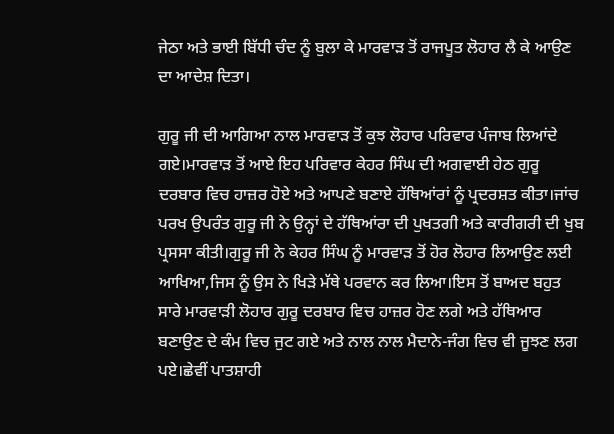ਜੇਠਾ ਅਤੇ ਭਾਈ ਬਿੱਧੀ ਚੰਦ ਨੂੰ ਬੁਲਾ ਕੇ ਮਾਰਵਾੜ ਤੋਂ ਰਾਜਪੂਤ ਲੋਹਾਰ ਲੈ ਕੇ ਆਉਣ ਦਾ ਆਦੇਸ਼ ਦਿਤਾ।

ਗੁਰੂ ਜੀ ਦੀ ਆਗਿਆ ਨਾਲ ਮਾਰਵਾੜ ਤੋਂ ਕੁਝ ਲੋਹਾਰ ਪਰਿਵਾਰ ਪੰਜਾਬ ਲਿਆਂਦੇ ਗਏ।ਮਾਰਵਾੜ ਤੋਂ ਆਏ ਇਹ ਪਰਿਵਾਰ ਕੇਹਰ ਸਿੰਘ ਦੀ ਅਗਵਾਈ ਹੇਠ ਗੁਰੂ ਦਰਬਾਰ ਵਿਚ ਹਾਜ਼ਰ ਹੋਏ ਅਤੇ ਆਪਣੇ ਬਣਾਏ ਹੱਥਿਆਂਰਾਂ ਨੂੰ ਪ੍ਰਦਰਸ਼ਤ ਕੀਤਾ।ਜਾਂਚ ਪਰਖ ਉਪਰੰਤ ਗੁਰੂ ਜੀ ਨੇ ਉਨ੍ਹਾਂ ਦੇ ਹੱਥਿਆਂਰਾ ਦੀ ਪੁਖਤਗੀ ਅਤੇ ਕਾਰੀਗਰੀ ਦੀ ਖੁਬ ਪ੍ਰਸਸਾ ਕੀਤੀ।ਗੁਰੂ ਜੀ ਨੇ ਕੇਹਰ ਸਿੰਘ ਨੂੰ ਮਾਰਵਾੜ ਤੋਂ ਹੋਰ ਲੋਹਾਰ ਲਿਆਉਣ ਲਈ ਆਖਿਆ,ਜਿਸ ਨੂੰ ਉਸ ਨੇ ਖਿੜੇ ਮੱਥੇ ਪਰਵਾਨ ਕਰ ਲਿਆ।ਇਸ ਤੋਂ ਬਾਅਦ ਬਹੁਤ ਸਾਰੇ ਮਾਰਵਾੜੀ ਲੋਹਾਰ ਗੁਰੂ ਦਰਬਾਰ ਵਿਚ ਹਾਜ਼ਰ ਹੋਣ ਲਗੇ ਅਤੇ ਹੱਥਿਆਰ ਬਣਾਉਣ ਦੇ ਕੰਮ ਵਿਚ ਜੁਟ ਗਏ ਅਤੇ ਨਾਲ ਨਾਲ ਮੈਦਾਨੇ-ਜੰਗ ਵਿਚ ਵੀ ਜੂਝਣ ਲਗ ਪਏ।ਛੇਵੀਂ ਪਾਤਸ਼ਾਹੀ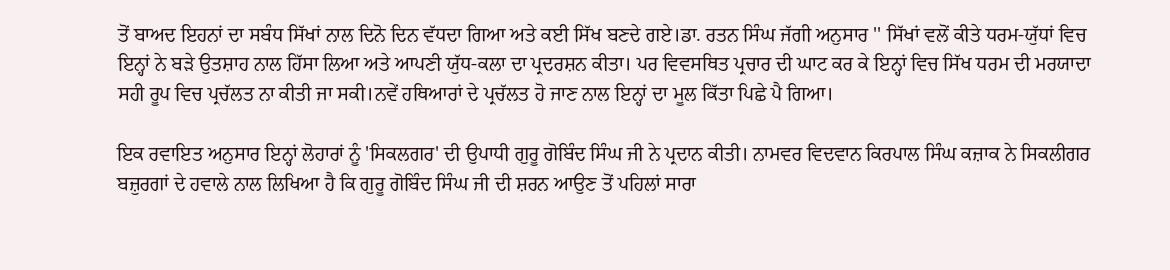ਤੋਂ ਬਾਅਦ ਇਹਨਾਂ ਦਾ ਸਬੰਧ ਸਿੱਖਾਂ ਨਾਲ ਦਿਨੋ ਦਿਨ ਵੱਧਦਾ ਗਿਆ ਅਤੇ ਕਈ ਸਿੱਖ ਬਣਦੇ ਗਏ।ਡਾ. ਰਤਨ ਸਿੰਘ ਜੱਗੀ ਅਨੁਸਾਰ '' ਸਿੱਖਾਂ ਵਲੋਂ ਕੀਤੇ ਧਰਮ-ਯੁੱਧਾਂ ਵਿਚ ਇਨ੍ਹਾਂ ਨੇ ਬੜੇ ਉਤਸ਼ਾਹ ਨਾਲ ਹਿੱਸਾ ਲਿਆ ਅਤੇ ਆਪਣੀ ਯੁੱਧ-ਕਲਾ ਦਾ ਪ੍ਰਦਰਸ਼ਨ ਕੀਤਾ। ਪਰ ਵਿਵਸਥਿਤ ਪ੍ਰਚਾਰ ਦੀ ਘਾਟ ਕਰ ਕੇ ਇਨ੍ਹਾਂ ਵਿਚ ਸਿੱਖ ਧਰਮ ਦੀ ਮਰਯਾਦਾ ਸਹੀ ਰੂਪ ਵਿਚ ਪ੍ਰਚੱਲਤ ਨਾ ਕੀਤੀ ਜਾ ਸਕੀ।ਨਵੇਂ ਹਥਿਆਰਾਂ ਦੇ ਪ੍ਰਚੱਲਤ ਹੋ ਜਾਣ ਨਾਲ ਇਨ੍ਹਾਂ ਦਾ ਮੂਲ ਕਿੱਤਾ ਪਿਛੇ ਪੈ ਗਿਆ।

ਇਕ ਰਵਾਇਤ ਅਨੁਸਾਰ ਇਨ੍ਹਾਂ ਲੋਹਾਰਾਂ ਨੂੰ 'ਸਿਕਲਗਰ' ਦੀ ਉਪਾਧੀ ਗੁਰੂ ਗੋਬਿੰਦ ਸਿੰਘ ਜੀ ਨੇ ਪ੍ਰਦਾਨ ਕੀਤੀ। ਨਾਮਵਰ ਵਿਦਵਾਨ ਕਿਰਪਾਲ ਸਿੰਘ ਕਜ਼ਾਕ ਨੇ ਸਿਕਲੀਗਰ ਬਜ਼ੁਰਗਾਂ ਦੇ ਹਵਾਲੇ ਨਾਲ ਲਿਖਿਆ ਹੈ ਕਿ ਗੁਰੂ ਗੋਬਿੰਦ ਸਿੰਘ ਜੀ ਦੀ ਸ਼ਰਨ ਆਉਣ ਤੋਂ ਪਹਿਲਾਂ ਸਾਰਾ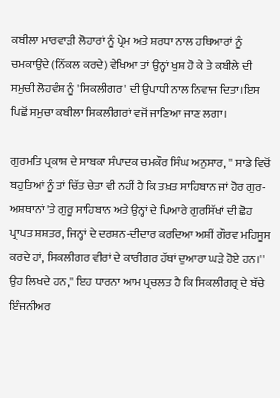ਕਬੀਲਾ ਮਾਰਵਾੜੀ ਲੋਹਾਰਾਂ ਨੂੰ ਪ੍ਰੇਮ ਅਤੇ ਸ਼ਰਧਾ ਨਾਲ ਹਥਿਆਰਾਂ ਨੂੰ ਚਮਕਾਉਂਦੇ (ਨਿੱਕਲ ਕਰਦੇ) ਵੇਖਿਆ ਤਾਂ ਉਨ੍ਹਾਂ ਖੁਸ਼ ਹੋ ਕੇ ਤੇ ਕਬੀਲੇ ਦੀ ਸਮੁਚੀ ਲੋਹਵੰਸ਼ ਨੂੰ 'ਸਿਕਲੀਗਰ' ਦੀ ਉਪਾਧੀ ਨਾਲ ਨਿਵਾਜ ਦਿਤਾ।ਇਸ ਪਿਛੋਂ ਸਮੁਚਾ ਕਬੀਲਾ ਸਿਕਲੀਗਰਾਂ ਵਜੋਂ ਜਾਣਿਆ ਜਾਣ ਲਗਾ।

ਗੁਰਮਤਿ ਪ੍ਰਕਾਸ਼ ਦੇ ਸਾਬਕਾ ਸੰਪਾਦਕ ਚਮਕੌਰ ਸਿੰਘ ਅਨੁਸਾਰ, '' ਸਾਡੇ ਵਿਚੋਂ ਬਹੁਤਿਆਂ ਨੂੰ ਤਾਂ ਚਿੱਤ ਚੇਤਾ ਵੀ ਨਹੀਂ ਹੈ ਕਿ ਤਖ਼ਤ ਸਾਹਿਬਾਨ ਜਾਂ ਹੋਰ ਗੁਰ-ਅਸ਼ਥਾਨਾਂ 'ਤੇ ਗੁਰੂ ਸਾਹਿਬਾਨ ਅਤੇ ਉਨ੍ਹਾਂ ਦੇ ਪਿਆਰੇ ਗੁਰਸਿੱਖਾਂ ਦੀ ਛੋਹ ਪ੍ਰਾਪਤ ਸ਼ਸ਼ਤਰ, ਜਿਨ੍ਹਾਂ ਦੇ ਦਰਸ਼ਨ-ਦੀਦਾਰ ਕਰਦਿਆ ਅਸ਼ੀਂ ਗੌਰਵ ਮਹਿਸੂਸ ਕਰਦੇ ਹਾਂ, ਸਿਕਲੀਗਰ ਵੀਰਾਂ ਦੇ ਕਾਰੀਗਰ ਹੱਥਾਂ ਦੁਆਰਾ ਘੜੇ ਹੋਏ ਹਨ।'' ਉਹ ਲਿਖਦੇ ਹਨ,'' ਇਹ ਧਾਰਨਾ ਆਮ ਪ੍ਰਚਲਤ ਹੈ ਕਿ ਸਿਕਲੀਗਰ੍ਰ ਦੇ ਬੱਚੇ ਇੰਜਨੀਅਰ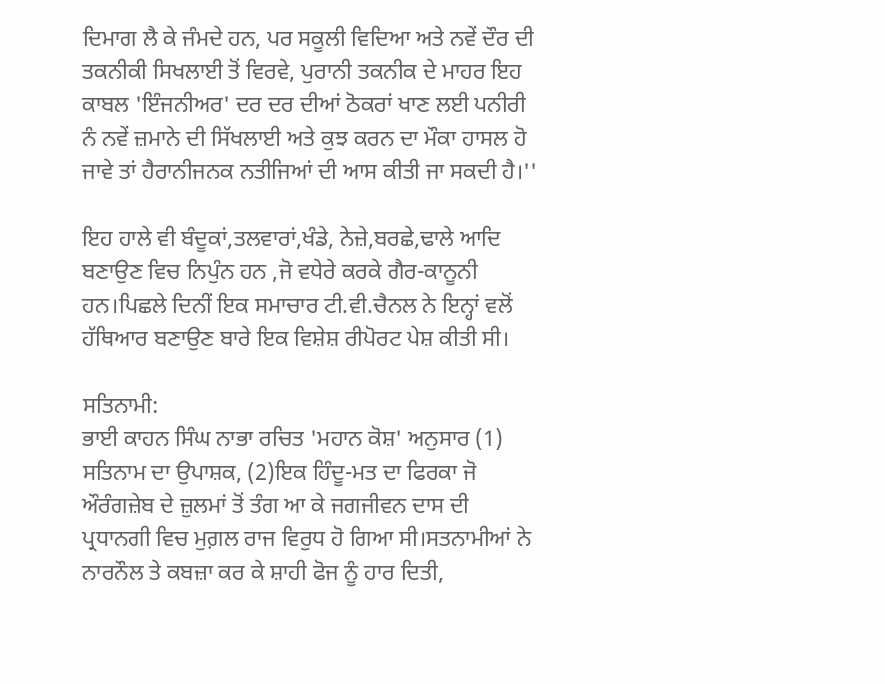ਦਿਮਾਗ ਲੈ ਕੇ ਜੰਮਦੇ ਹਨ, ਪਰ ਸਕੂਲੀ ਵਿਦਿਆ ਅਤੇ ਨਵੇਂ ਦੌਰ ਦੀ ਤਕਨੀਕੀ ਸਿਖਲਾਈ ਤੋਂ ਵਿਰਵੇ, ਪੁਰਾਨੀ ਤਕਨੀਕ ਦੇ ਮਾਹਰ ਇਹ ਕਾਬਲ 'ਇੰਜਨੀਅਰ' ਦਰ ਦਰ ਦੀਆਂ ਠੋਕਰਾਂ ਖਾਣ ਲਈ ਪਨੀਰੀ ਨੰ ਨਵੇਂ ਜ਼ਮਾਨੇ ਦੀ ਸਿੱਖਲਾਈ ਅਤੇ ਕੁਝ ਕਰਨ ਦਾ ਮੌਕਾ ਹਾਸਲ ਹੋ ਜਾਵੇ ਤਾਂ ਹੈਰਾਨੀਜਨਕ ਨਤੀਜਿਆਂ ਦੀ ਆਸ ਕੀਤੀ ਜਾ ਸਕਦੀ ਹੈ।''

ਇਹ ਹਾਲੇ ਵੀ ਬੰਦੂਕਾਂ,ਤਲਵਾਰਾਂ,ਖੰਡੇ, ਨੇਜ਼ੇ,ਬਰਛੇ,ਢਾਲੇ ਆਦਿ ਬਣਾਉਣ ਵਿਚ ਨਿਪੁੰਨ ਹਨ ,ਜੋ ਵਧੇਰੇ ਕਰਕੇ ਗੈਰ-ਕਾਨੂਨੀ ਹਨ।ਪਿਛਲੇ ਦਿਨੀਂ ਇਕ ਸਮਾਚਾਰ ਟੀ.ਵੀ.ਚੈਨਲ ਨੇ ਇਨ੍ਹਾਂ ਵਲੋਂ ਹੱਥਿਆਰ ਬਣਾਉਣ ਬਾਰੇ ਇਕ ਵਿਸ਼ੇਸ਼ ਰੀਪੋਰਟ ਪੇਸ਼ ਕੀਤੀ ਸੀ।

ਸਤਿਨਾਮੀ:
ਭਾਈ ਕਾਹਨ ਸਿੰਘ ਨਾਭਾ ਰਚਿਤ 'ਮਹਾਨ ਕੋਸ਼' ਅਨੁਸਾਰ (1) ਸਤਿਨਾਮ ਦਾ ਉਪਾਸ਼ਕ, (2)ਇਕ ਹਿੰਦੂ-ਮਤ ਦਾ ਫਿਰਕਾ ਜੋ ਔਰੰਗਜ਼ੇਬ ਦੇ ਜ਼ੁਲਮਾਂ ਤੋਂ ਤੰਗ ਆ ਕੇ ਜਗਜੀਵਨ ਦਾਸ ਦੀ ਪ੍ਰਧਾਨਗੀ ਵਿਚ ਮੁਗ਼ਲ ਰਾਜ ਵਿਰੁਧ ਹੋ ਗਿਆ ਸੀ।ਸਤਨਾਮੀਆਂ ਨੇ ਨਾਰਨੌਲ ਤੇ ਕਬਜ਼ਾ ਕਰ ਕੇ ਸ਼ਾਹੀ ਫੋਜ ਨੂੰ ਹਾਰ ਦਿਤੀ,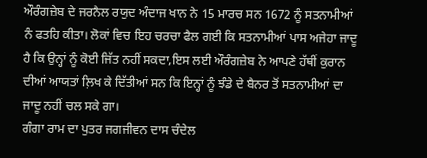ਔਰੰਗਜ਼ੇਬ ਦੇ ਜਰਨੈਲ ਰਯੁਦ ਅੰਦਾਜ ਖਾਨ ਨੇ 15 ਮਾਰਚ ਸਨ 1672 ਨੂੰ ਸਤਨਾਮੀਆਂ ਨੰ ਫਤਹਿ ਕੀਤਾ। ਲੋਕਾਂ ਵਿਚ ਇਹ ਚਰਚਾ ਫੈਲ ਗਈ ਕਿ ਸਤਨਾਮੀਆਂ ਪਾਸ ਅਜੇਹਾ ਜਾਦੂ ਹੈ ਕਿ ਉਨ੍ਹਾਂ ਨੂੰ ਕੋਈ ਜਿੱਤ ਨਹੀਂ ਸਕਦਾ,ਇਸ ਲਈ ਔਰੰਗਜ਼ੇਬ ਨੇ ਆਪਣੇ ਹੱਥੀਂ ਕੁਰਾਨ ਦੀਆਂ ਆਯਤਾਂ ਲ਼ਿਖ ਕੇ ਦਿੱਤੀਆਂ ਸਨ ਕਿ ਇਨ੍ਹਾਂ ਨੂੰ ਝੰਡੇ ਦੇ ਬੈਨਰ ਤੋਂ ਸਤਨਾਮੀਆਂ ਦਾ ਜਾਦੂ ਨਹੀਂ ਚਲ ਸਕੇ ਗਾ।
ਗੰਗਾ ਰਾਮ ਦਾ ਪੁਤਰ ਜਗਜੀਵਨ ਦਾਸ ਚੰਦੇਲ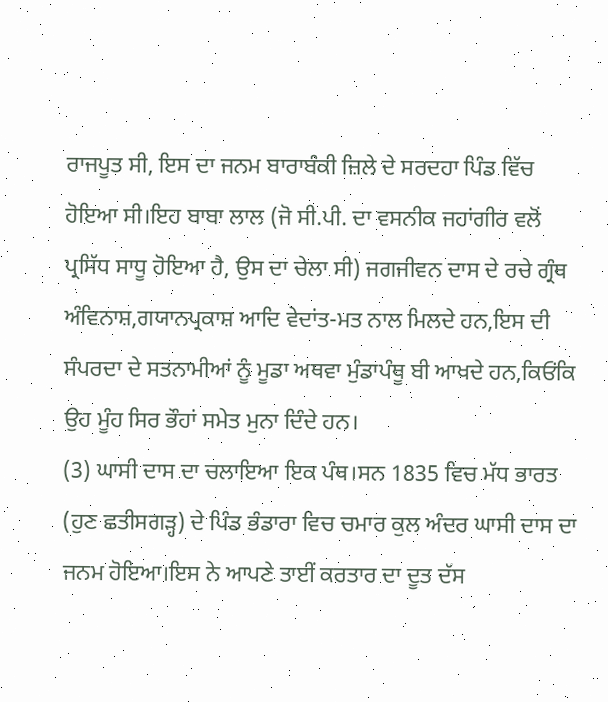ਰਾਜਪੂਤ ਸੀ, ਇਸ ਦਾ ਜਨਮ ਬਾਰਾਬੰਕੀ ਜ਼ਿਲੇ ਦੇ ਸਰਦਹਾ ਪਿੰਡ ਵਿੱਚ ਹੋਇਆ ਸੀ।ਇਹ ਬਾਬਾ ਲਾਲ (ਜੋ ਸੀ.ਪੀ. ਦਾ ਵਸਨੀਕ ਜਹਾਂਗੀਰ ਵਲੋਂ ਪ੍ਰਸਿੱਧ ਸਾਧੂ ਹੋਇਆ ਹੈ, ਉਸ ਦਾ ਚੇਲਾ ਸੀ) ਜਗਜੀਵਨ ਦਾਸ ਦੇ ਰਚੇ ਗ੍ਰੰਥ ਅੰਵਿਨਾਸ਼,ਗਯਾਨਪ੍ਰਕਾਸ਼ ਆਦਿ ਵੇਦਾਂਤ-ਮਤ ਨਾਲ ਮਿਲਦੇ ਹਨ,ਇਸ ਦੀ ਸੰਪਰਦਾ ਦੇ ਸਤਨਾਮੀਆਂ ਨੂੰ ਮੂਡਾ ਅਥਵਾ ਮੁੰਡਾਪੰਥੂ ਬੀ ਆਖਦੇ ਹਨ,ਕਿਓਂਕਿ ਉਹ ਮੂੰਹ ਸਿਰ ਭੌਹਾਂ ਸਮੇਤ ਮੁਨਾ ਦਿੰਦੇ ਹਨ।
(3) ਘਾਸੀ ਦਾਸ ਦਾ ਚਲਾਇਆ ਇਕ ਪੰਥ।ਸਨ 1835 ਵਿਚ ਮੱਧ ਭਾਰਤ (ਹੁਣ ਛਤੀਸਗੜ੍ਹ) ਦੇ ਪਿੰਡ ਭੰਡਾਰਾ ਵਿਚ ਚਮਾਰ ਕੁਲ ਅੰਦਰ ਘਾਸੀ ਦਾਸ ਦਾ ਜਨਮ ਹੋਇਆ।ਇਸ ਨੇ ਆਪਣੇ ਤਾਈਂ ਕਰਤਾਰ ਦਾ ਦੂਤ ਦੱਸ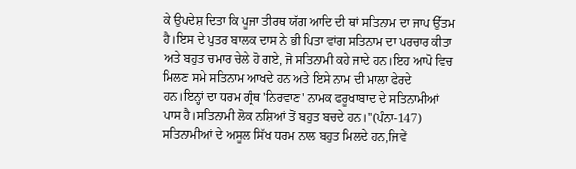ਕੇ ਉਪਦੇਸ਼ ਦਿਤਾ ਕਿ ਪੂਜਾ ਤੀਰਥ ਯੱਗ ਆਦਿ ਦੀ ਥਾਂ ਸਤਿਨਾਮ ਦਾ ਜਾਪ ਉੱਤਮ ਹੈ।ਇਸ ਦੇ ਪੁਤਰ ਬਾਲਕ ਦਾਸ ਨੇ ਭੀ ਪਿਤਾ ਵਾਂਗ ਸਤਿਨਾਮ ਦਾ ਪਰਚਾਰ ਕੀਤਾ ਅਤੇ ਬਹੁਤ ਚਮਾਰ ਚੇਲੇ ਹੋ ਗਏ, ਜੋ ਸਤਿਨਾਮੀ ਕਹੇ ਜਾਦੇ ਹਨ।ਇਹ ਆਪੋ ਵਿਚ ਮਿਲਣ ਸਮੇ ਸਤਿਨਾਮ ਆਖਦੇ ਹਨ ਅਤੇ ਇਸੇ ਨਾਮ ਦੀ ਮਾਲਾ ਫੇਰਦੇ ਹਨ।ਇਨ੍ਹਾਂ ਦਾ ਧਰਮ ਗ੍ਰੰਥ 'ਨਿਰਵਾਣ' ਨਾਮਕ ਫਰੂਖਾਬਾਦ ਦੇ ਸਤਿਨਾਮੀਆਂ ਪਾਸ ਹੈ।ਸਤਿਨਾਮੀ ਲੋਕ ਨਸ਼ਿਆਂ ਤੋਂ ਬਹੁਤ ਬਚਦੇ ਹਨ।''(ਪੰਨਾ-147)
ਸਤਿਨਾਮੀਆਂ ਦੇ ਅਸੂਲ ਸਿੱਖ ਧਰਮ ਨਾਲ ਬਹੁਤ ਮਿਲਦੇ ਹਨ,ਜਿਵੇਂ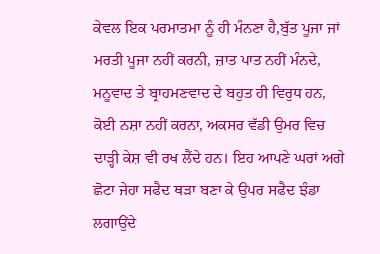ਕੇਵਲ ਇਕ ਪਰਮਾਤਮਾ ਨੂੰ ਹੀ ਮੰਨਣਾ ਹੈ,ਬੁੱਤ ਪੂਜਾ ਜਾਂ ਮਰਤੀ ਪੂਜਾ ਨਹੀਂ ਕਰਨੀ, ਜ਼ਾਤ ਪਾਤ ਨਹੀਂ ਮੰਨਦੇ, ਮਨੂਵਾਦ ਤੇ ਬ੍ਰਾਹਮਣਵਾਦ ਦੇ ਬਹੁਤ ਹੀ ਵਿਰੁਧ ਹਨ, ਕੋਈ ਨਸ਼ਾ ਨਹੀਂ ਕਰਨਾ, ਅਕਸਰ ਵੱਡੀ ਉਮਰ ਵਿਚ ਦਾੜ੍ਹੀ ਕੇਸ਼ ਵੀ ਰਖ ਲੈਂਦੇ ਹਨ। ਇਹ ਆਪਣੇ ਘਰਾਂ ਅਗੇ ਛੋਟਾ ਜੇਹਾ ਸਫੈਦ ਥੜਾ ਬਣਾ ਕੇ ਉਪਰ ਸਫੈਦ ਝੰਡਾ ਲਗਾਉਂਦੇ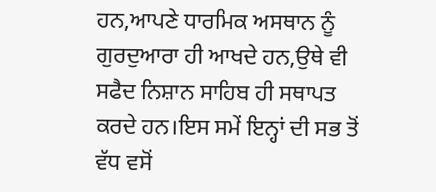ਹਨ,ਆਪਣੇ ਧਾਰਮਿਕ ਅਸਥਾਨ ਨੂੰ ਗੁਰਦੁਆਰਾ ਹੀ ਆਖਦੇ ਹਨ,ਉਥੇ ਵੀ ਸਫੈਦ ਨਿਸ਼ਾਨ ਸਾਹਿਬ ਹੀ ਸਥਾਪਤ ਕਰਦੇ ਹਨ।ਇਸ ਸਮੇਂ ਇਨ੍ਹਾਂ ਦੀ ਸਭ ਤੋਂ ਵੱਧ ਵਸੋਂ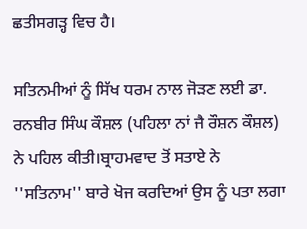ਛਤੀਸਗੜ੍ਹ ਵਿਚ ਹੈ।

ਸਤਿਨਮੀਆਂ ਨੂੰ ਸਿੱਖ ਧਰਮ ਨਾਲ ਜੋੜਣ ਲਈ ਡਾ. ਰਨਬੀਰ ਸਿੰਘ ਕੌਸ਼ਲ (ਪਹਿਲਾ ਨਾਂ ਜੈ ਰੌਸ਼ਨ ਕੌਸ਼ਲ) ਨੇ ਪਹਿਲ ਕੀਤੀ।ਬ੍ਰਾਹਮਵਾਦ ਤੋਂ ਸਤਾਏ ਨੇ ''ਸਤਿਨਾਮ'' ਬਾਰੇ ਖੋਜ ਕਰਦਿਆਂ ਉਸ ਨੂੰ ਪਤਾ ਲਗਾ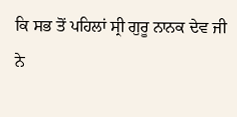ਕਿ ਸਭ ਤੋਂ ਪਹਿਲਾਂ ਸ੍ਰੀ ਗੁਰੂ ਨਾਨਕ ਦੇਵ ਜੀ ਨੇ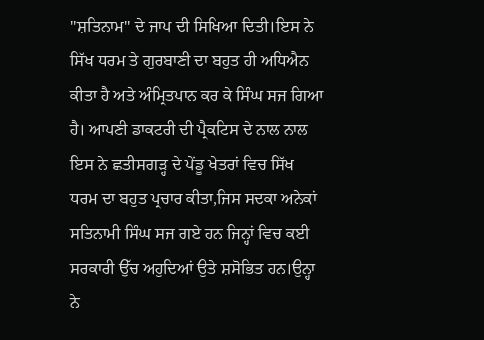''ਸ਼ਤਿਨਾਮ'' ਦੇ ਜਾਪ ਦੀ ਸਿਖਿਆ ਦਿਤੀ।ਇਸ ਨੇ ਸਿੱਖ ਧਰਮ ਤੇ ਗੁਰਬਾਣੀ ਦਾ ਬਹੁਤ ਹੀ ਅਧਿਐਨ ਕੀਤਾ ਹੈ ਅਤੇ ਅੰਮ੍ਰਿਤਪਾਨ ਕਰ ਕੇ ਸਿੰਘ ਸਜ ਗਿਆ ਹੈ। ਆਪਣੀ ਡਾਕਟਰੀ ਦੀ ਪ੍ਰੈਕਟਿਸ ਦੇ ਨਾਲ ਨਾਲ ਇਸ ਨੇ ਛਤੀਸਗੜ੍ਹ ਦੇ ਪੇਂਡੂ ਖੇਤਰਾਂ ਵਿਚ ਸਿੱਖ ਧਰਮ ਦਾ ਬਹੁਤ ਪ੍ਰਚਾਰ ਕੀਤਾ,ਜਿਸ ਸਦਕਾ ਅਨੇਕਾਂ ਸਤਿਨਾਮੀ ਸਿੰਘ ਸਜ ਗਏ ਹਨ ਜਿਨ੍ਹਾਂ ਵਿਚ ਕਈ ਸਰਕਾਰੀ ਉੱਚ ਅਹੁਦਿਆਂ ਉਤੇ ਸ਼ਸੋਭਿਤ ਹਨ।ਉਨ੍ਹਾ ਨੇ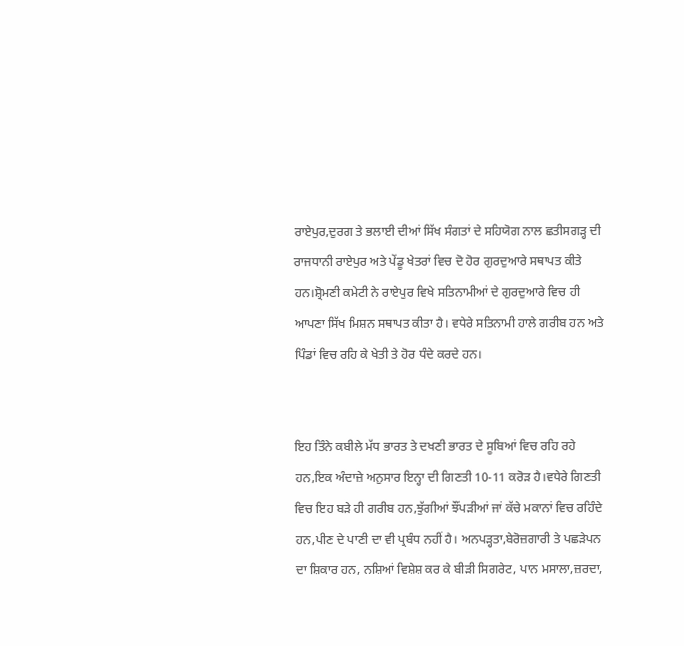ਰਾਏਪੁਰ,ਦੁਰਗ ਤੇ ਭਲਾਈ ਦੀਆਂ ਸਿੱਖ ਸੰਗਤਾਂ ਦੇ ਸਹਿਯੋਗ ਨਾਲ ਛਤੀਸਗੜ੍ਹ ਦੀ ਰਾਜਧਾਨੀ ਰਾਏਪੁਰ ਅਤੇ ਪੇਂਡੂ ਖੇਤਰਾਂ ਵਿਚ ਦੋ ਹੋਰ ਗੁਰਦੁਆਰੇ ਸਥਾਪਤ ਕੀਤੇ ਹਨ।ਸ਼੍ਰੋਮਣੀ ਕਮੇਟੀ ਨੇ ਰਾਏਪੁਰ ਵਿਖੇ ਸਤਿਨਾਮੀਆਂ ਦੇ ਗੁਰਦੁਆਰੇ ਵਿਚ ਹੀ ਆਪਣਾ ਸਿੱਖ ਮਿਸ਼ਨ ਸਥਾਪਤ ਕੀਤਾ ਹੈ। ਵਧੇਰੇ ਸਤਿਨਾਮੀ ਹਾਲੇ ਗਰੀਬ ਹਨ ਅਤੇ ਪਿੰਡਾਂ ਵਿਚ ਰਹਿ ਕੇ ਖੇਤੀ ਤੇ ਹੋਰ ਧੰਦੇ ਕਰਦੇ ਹਨ।


ਇਹ ਤਿੰਨੇ ਕਬੀਲੇ ਮੱਧ ਭਾਰਤ ਤੇ ਦਖਣੀ ਭਾਰਤ ਦੇ ਸੂਬਿਆਂ ਵਿਚ ਰਹਿ ਰਹੇ ਹਨ,ਇਕ ਅੰਦਾਜ਼ੇ ਅਨੁਸਾਰ ਇਨ੍ਹਾ ਦੀ ਗਿਣਤੀ 10-11 ਕਰੋੜ ਹੈ।ਵਧੇਰੇ ਗਿਣਤੀ ਵਿਚ ਇਹ ਬੜੇ ਹੀ ਗਰੀਬ ਹਨ,ਝੁੱਗੀਆਂ ਝੌਂਪੜੀਆਂ ਜਾਂ ਕੱਚੇ ਮਕਾਨਾਂ ਵਿਚ ਰਹਿੰਦੇ ਹਨ,ਪੀਣ ਦੇ ਪਾਣੀ ਦਾ ਵੀ ਪ੍ਰਬੰਧ ਨਹੀਂ ਹੈ। ਅਨਪੜ੍ਹਤਾ,ਬੇਰੋਜ਼ਗਾਰੀ ਤੇ ਪਛੜੇਪਨ ਦਾ ਸ਼ਿਕਾਰ ਹਨ, ਨਸ਼ਿਆਂ ਵਿਸ਼ੇਸ਼ ਕਰ ਕੇ ਬੀੜੀ ਸਿਗਰੇਟ, ਪਾਨ ਮਸਾਲਾ,ਜ਼ਰਦਾ,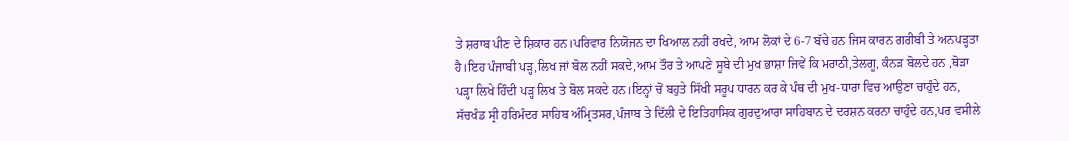ਤੇ ਸ਼ਰਾਬ ਪੀਣ ਦੇ ਸ਼ਿਕਾਰ ਹਨ।ਪਰਿਵਾਰ ਨਿਯੋਜਨ ਦਾ ਖਿਆਲ ਨਹੀਂ ਰਖਦੇ, ਆਮ ਲੋਕਾਂ ਦੇ 6-7 ਬੱਚੇ ਹਨ ਜਿਸ ਕਾਰਨ ਗਰੀਬੀ ਤੇ ਅਨਪੜ੍ਹਤਾ ਹੈ।ਇਹ ਪੰਜਾਬੀ ਪੜ੍ਹ,ਲਿਖ ਜਾਂ ਬੋਲ ਨਹੀਂ ਸਕਦੇ,ਆਮ ਤੌਰ ਤੇ ਆਪਣੇ ਸੂਬੇ ਦੀ ਮੁਖ ਭਾਸ਼ਾ ਜਿਵੇਂ ਕਿ ਮਰਾਠੀ,ਤੇਲਗੂ, ਕੰਨੜ ਬੋਲਦੇ ਹਨ ,ਥੋੜਾ ਪੜ੍ਹਾ ਲਿਖੇ ਹਿੰਦੀ ਪੜ੍ਹ ਲਿਖ ਤੇ ਬੋਲ ਸਕਦੇ ਹਨ।ਇਨ੍ਹਾਂ ਚੋਂ ਬਹੁਤੇ ਸਿੱਖੀ ਸਰੂਪ ਧਾਰਨ ਕਰ ਕੇ ਪੰਥ ਦੀ ਮੁਖ-ਧਾਰਾ ਵਿਚ ਆਉਣਾ ਚਾਹੁੰਦੇ ਹਨ, ਸੱਚਖੰਡ ਸ੍ਰੀ ਹਰਿਮੰਦਰ ਸਾਹਿਬ ਅੰਮ੍ਰਿਤਸਰ,ਪੰਜਾਬ ਤੇ ਦਿੱਲੀ ਦੇ ਇਤਿਹਾਸਿਕ ਗੁਰਦੁਆਰਾ ਸਾਹਿਬਾਨ ਦੇ ਦਰਸ਼ਨ ਕਰਨਾ ਚਾਹੁੰਦੇ ਹਨ,ਪਰ ਵਸੀਲੇ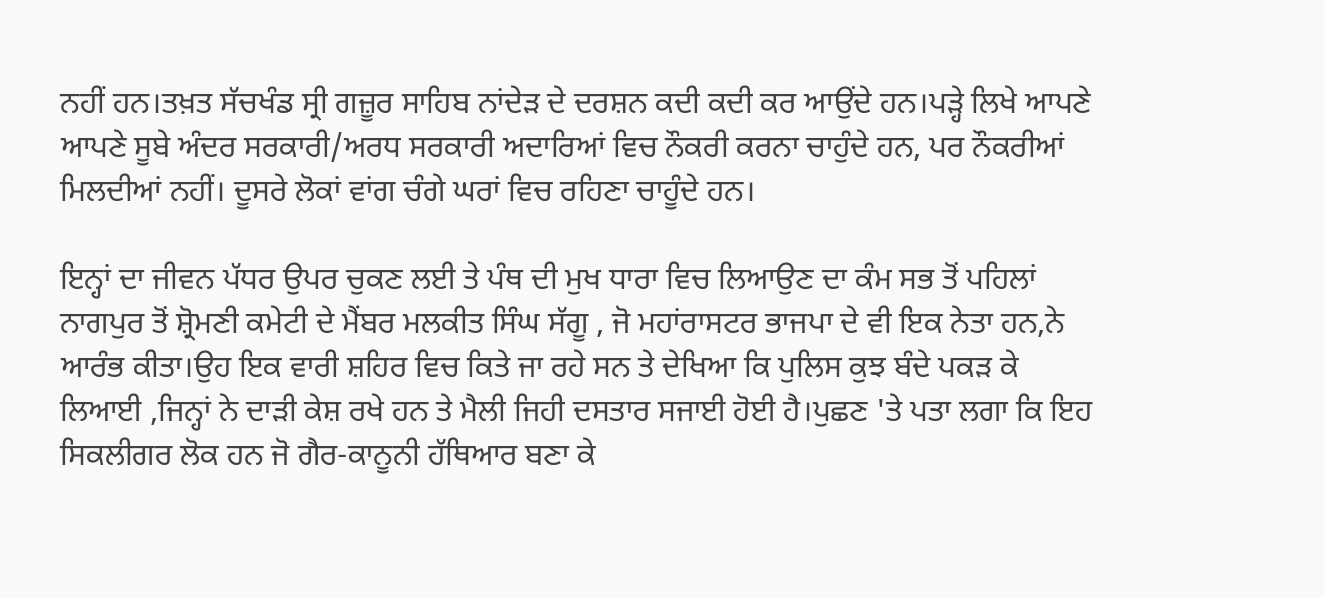ਨਹੀਂ ਹਨ।ਤਖ਼ਤ ਸੱਚਖੰਡ ਸ੍ਰੀ ਗਜ਼ੂਰ ਸਾਹਿਬ ਨਾਂਦੇੜ ਦੇ ਦਰਸ਼ਨ ਕਦੀ ਕਦੀ ਕਰ ਆਉਂਦੇ ਹਨ।ਪੜ੍ਹੇ ਲਿਖੇ ਆਪਣੇ ਆਪਣੇ ਸੂਬੇ ਅੰਦਰ ਸਰਕਾਰੀ/ਅਰਧ ਸਰਕਾਰੀ ਅਦਾਰਿਆਂ ਵਿਚ ਨੌਕਰੀ ਕਰਨਾ ਚਾਹੁੰਦੇ ਹਨ, ਪਰ ਨੌਕਰੀਆਂ ਮਿਲਦੀਆਂ ਨਹੀਂ। ਦੂਸਰੇ ਲੋਕਾਂ ਵਾਂਗ ਚੰਗੇ ਘਰਾਂ ਵਿਚ ਰਹਿਣਾ ਚਾਹੂੰਦੇ ਹਨ।

ਇਨ੍ਹਾਂ ਦਾ ਜੀਵਨ ਪੱਧਰ ਉਪਰ ਚੁਕਣ ਲਈ ਤੇ ਪੰਥ ਦੀ ਮੁਖ ਧਾਰਾ ਵਿਚ ਲਿਆਉਣ ਦਾ ਕੰਮ ਸਭ ਤੋਂ ਪਹਿਲਾਂ ਨਾਗਪੁਰ ਤੋਂ ਸ਼੍ਰੋਮਣੀ ਕਮੇਟੀ ਦੇ ਮੈਂਬਰ ਮਲਕੀਤ ਸਿੰਘ ਸੱਗੂ , ਜੋ ਮਹਾਂਰਾਸਟਰ ਭਾਜਪਾ ਦੇ ਵੀ ਇਕ ਨੇਤਾ ਹਨ,ਨੇ ਆਰੰਭ ਕੀਤਾ।ਉਹ ਇਕ ਵਾਰੀ ਸ਼ਹਿਰ ਵਿਚ ਕਿਤੇ ਜਾ ਰਹੇ ਸਨ ਤੇ ਦੇਖਿਆ ਕਿ ਪੁਲਿਸ ਕੁਝ ਬੰਦੇ ਪਕੜ ਕੇ ਲਿਆਈ ,ਜਿਨ੍ਹਾਂ ਨੇ ਦਾੜੀ ਕੇਸ਼ ਰਖੇ ਹਨ ਤੇ ਮੈਲੀ ਜਿਹੀ ਦਸਤਾਰ ਸਜਾਈ ਹੋਈ ਹੈ।ਪੁਛਣ 'ਤੇ ਪਤਾ ਲਗਾ ਕਿ ਇਹ ਸਿਕਲੀਗਰ ਲੋਕ ਹਨ ਜੋ ਗੈਰ-ਕਾਨੂਨੀ ਹੱਥਿਆਰ ਬਣਾ ਕੇ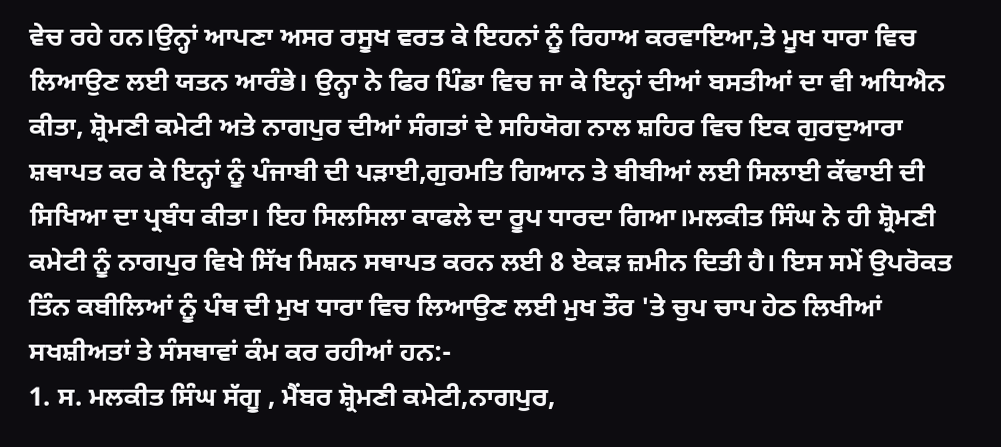ਵੇਚ ਰਹੇ ਹਨ।ਉਨ੍ਹਾਂ ਆਪਣਾ ਅਸਰ ਰਸੂਖ ਵਰਤ ਕੇ ਇਹਨਾਂ ਨੂੰ ਰਿਹਾਅ ਕਰਵਾਇਆ,ਤੇ ਮੂਖ ਧਾਰਾ ਵਿਚ ਲਿਆਉਣ ਲਈ ਯਤਨ ਆਰੰਭੇ। ਉਨ੍ਹਾ ਨੇ ਫਿਰ ਪਿੰਡਾ ਵਿਚ ਜਾ ਕੇ ਇਨ੍ਹਾਂ ਦੀਆਂ ਬਸਤੀਆਂ ਦਾ ਵੀ ਅਧਿਐਨ ਕੀਤਾ, ਸ਼੍ਰੋਮਣੀ ਕਮੇਟੀ ਅਤੇ ਨਾਗਪੁਰ ਦੀਆਂ ਸੰਗਤਾਂ ਦੇ ਸਹਿਯੋਗ ਨਾਲ ਸ਼ਹਿਰ ਵਿਚ ਇਕ ਗੁਰਦੁਆਰਾ ਸ਼ਥਾਪਤ ਕਰ ਕੇ ਇਨ੍ਹਾਂ ਨੂੰ ਪੰਜਾਬੀ ਦੀ ਪੜਾਈ,ਗੁਰਮਤਿ ਗਿਆਨ ਤੇ ਬੀਬੀਆਂ ਲਈ ਸਿਲਾਈ ਕੱਢਾਈ ਦੀ ਸਿਖਿਆ ਦਾ ਪ੍ਰਬੰਧ ਕੀਤਾ। ਇਹ ਸਿਲਸਿਲਾ ਕਾਫਲੇ ਦਾ ਰੂਪ ਧਾਰਦਾ ਗਿਆ।ਮਲਕੀਤ ਸਿੰਘ ਨੇ ਹੀ ਸ਼੍ਰੋਮਣੀ ਕਮੇਟੀ ਨੂੰ ਨਾਗਪੁਰ ਵਿਖੇ ਸਿੱਖ ਮਿਸ਼ਨ ਸਥਾਪਤ ਕਰਨ ਲਈ 8 ਏਕੜ ਜ਼ਮੀਨ ਦਿਤੀ ਹੈ। ਇਸ ਸਮੇਂ ਉਪਰੋਕਤ ਤਿੰਨ ਕਬੀਲਿਆਂ ਨੂੰ ਪੰਥ ਦੀ ਮੁਖ ਧਾਰਾ ਵਿਚ ਲਿਆਉਣ ਲਈ ਮੁਖ ਤੌਰ 'ਤੇ ਚੁਪ ਚਾਪ ਹੇਠ ਲਿਖੀਆਂ ਸਖਸ਼ੀਅਤਾਂ ਤੇ ਸੰਸਥਾਵਾਂ ਕੰਮ ਕਰ ਰਹੀਆਂ ਹਨ:-
1. ਸ. ਮਲਕੀਤ ਸਿੰਘ ਸੱਗੂ , ਮੈਂਬਰ ਸ਼੍ਰੋਮਣੀ ਕਮੇਟੀ,ਨਾਗਪੁਰ,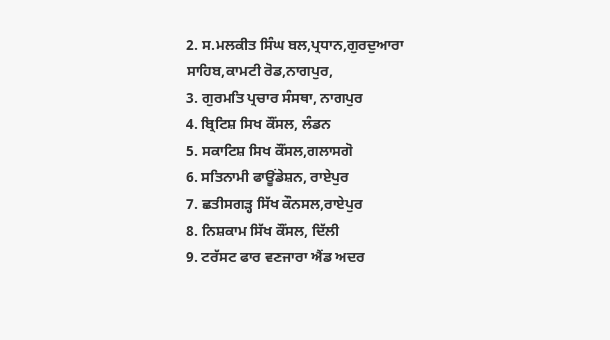2. ਸ.ਮਲਕੀਤ ਸਿੰਘ ਬਲ,ਪ੍ਰਧਾਨ,ਗੁਰਦੁਆਰਾ ਸਾਹਿਬ,ਕਾਮਟੀ ਰੋਡ,ਨਾਗਪੁਰ,
3. ਗੁਰਮਤਿ ਪ੍ਰਚਾਰ ਸੰਸਥਾ, ਨਾਗਪੁਰ
4. ਬ੍ਰਿਟਿਸ਼ ਸਿਖ ਕੌਂਸਲ, ਲੰਡਨ
5. ਸਕਾਟਿਸ਼ ਸਿਖ ਕੌਂਸਲ,ਗਲਾਸਗੋ
6. ਸਤਿਨਾਮੀ ਫਾਊਂਡੇਸ਼ਨ, ਰਾਏਪੁਰ
7. ਛਤੀਸਗੜ੍ਹ ਸਿੱਖ ਕੌਨਸਲ,ਰਾਏਪੁਰ
8. ਨਿਸ਼ਕਾਮ ਸਿੱਖ ਕੌਂਸਲ, ਦਿੱਲੀ
9. ਟਰੱਸਟ ਫਾਰ ਵਣਜਾਰਾ ਐਂਡ ਅਦਰ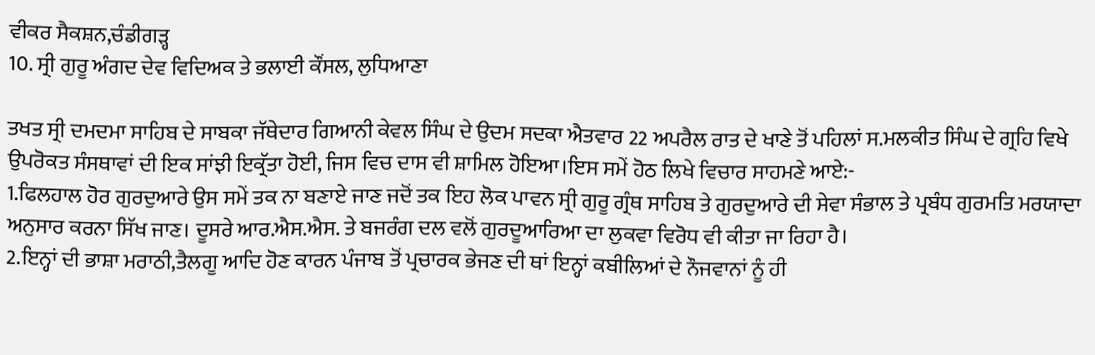ਵੀਕਰ ਸੈਕਸ਼ਨ,ਚੰਡੀਗੜ੍ਹ
10. ਸ੍ਰੀ ਗੁਰੂ ਅੰਗਦ ਦੇਵ ਵਿਦਿਅਕ ਤੇ ਭਲਾਈ ਕੌਂਸਲ, ਲੁਧਿਆਣਾ

ਤਖਤ ਸ੍ਰੀ ਦਮਦਮਾ ਸਾਹਿਬ ਦੇ ਸਾਬਕਾ ਜੱਥੇਦਾਰ ਗਿਆਨੀ ਕੇਵਲ ਸਿੰਘ ਦੇ ਉਦਮ ਸਦਕਾ ਐਤਵਾਰ 22 ਅਪਰੈਲ ਰਾਤ ਦੇ ਖਾਣੇ ਤੋਂ ਪਹਿਲਾਂ ਸ.ਮਲਕੀਤ ਸਿੰਘ ਦੇ ਗ੍ਰਹਿ ਵਿਖੇ ਉਪਰੋਕਤ ਸੰਸਥਾਵਾਂ ਦੀ ਇਕ ਸਾਂਝੀ ਇਕ੍ਰੱਤਾ ਹੋਈ, ਜਿਸ ਵਿਚ ਦਾਸ ਵੀ ਸ਼ਾਮਿਲ ਹੋਇਆ।ਇਸ ਸਮੇਂ ਹੋਠ ਲਿਖੇ ਵਿਚਾਰ ਸਾਹਮਣੇ ਆਏ:-
1.ਫਿਲਹਾਲ ਹੋਰ ਗੁਰਦੁਆਰੇ ਉਸ ਸਮੇਂ ਤਕ ਨਾ ਬਣਾਏ ਜਾਣ ਜਦੋਂ ਤਕ ਇਹ ਲੋਕ ਪਾਵਨ ਸ੍ਰੀ ਗੁਰੂ ਗ੍ਰੰਥ ਸਾਹਿਬ ਤੇ ਗੁਰਦੁਆਰੇ ਦੀ ਸੇਵਾ ਸੰਭਾਲ ਤੇ ਪ੍ਰਬੰਧ ਗੁਰਮਤਿ ਮਰਯਾਦਾ ਅਨੁਸਾਰ ਕਰਨਾ ਸਿੱਖ ਜਾਣ। ਦੂਸਰੇ ਆਰ.ਐਸ.ਐਸ. ਤੇ ਬਜਰੰਗ ਦਲ ਵਲੋਂ ਗੁਰਦੂਆਰਿਆ ਦਾ ਲੁਕਵਾ ਵਿਰੋਧ ਵੀ ਕੀਤਾ ਜਾ ਰਿਹਾ ਹੈ।
2.ਇਨ੍ਹਾਂ ਦੀ ਭਾਸ਼ਾ ਮਰਾਠੀ,ਤੈਲਗੂ ਆਦਿ ਹੋਣ ਕਾਰਨ ਪੰਜਾਬ ਤੋਂ ਪ੍ਰਚਾਰਕ ਭੇਜਣ ਦੀ ਥਾਂ ਇਨ੍ਹਾਂ ਕਬੀਲਿਆਂ ਦੇ ਨੌਜਵਾਨਾਂ ਨੂੰ ਹੀ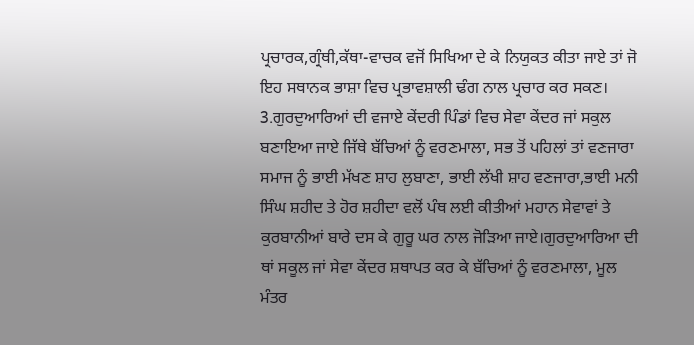ਪ੍ਰਚਾਰਕ,ਗ੍ਰੰਥੀ,ਕੱਥਾ-ਵਾਚਕ ਵਜੋਂ ਸਿਖਿਆ ਦੇ ਕੇ ਨਿਯੁਕਤ ਕੀਤਾ ਜਾਏ ਤਾਂ ਜੋ ਇਹ ਸਥਾਨਕ ਭਾਸ਼ਾ ਵਿਚ ਪ੍ਰਭਾਵਸ਼ਾਲੀ ਢੰਗ ਨਾਲ ਪ੍ਰਚਾਰ ਕਰ ਸਕਣ।
3.ਗੁਰਦੁਆਰਿਆਂ ਦੀ ਵਜਾਏ ਕੇਂਦਰੀ ਪਿੰਡਾਂ ਵਿਚ ਸੇਵਾ ਕੇਂਦਰ ਜਾਂ ਸਕੁਲ ਬਣਾਇਆ ਜਾਏ ਜਿੱਥੇ ਬੱਚਿਆਂ ਨੂੰ ਵਰਣਮਾਲਾ, ਸਭ ਤੋਂ ਪਹਿਲਾਂ ਤਾਂ ਵਣਜਾਰਾ ਸਮਾਜ ਨੂੰ ਭਾਈ ਮੱਖਣ ਸ਼ਾਹ ਲੁਬਾਣਾ, ਭਾਈ ਲੱਖੀ ਸ਼ਾਹ ਵਣਜਾਰਾ,ਭਾਈ ਮਨੀ ਸਿੰਘ ਸ਼ਹੀਦ ਤੇ ਹੋਰ ਸ਼ਹੀਦਾ ਵਲੋਂ ਪੰਥ ਲਈ ਕੀਤੀਆਂ ਮਹਾਨ ਸੇਵਾਵਾਂ ਤੇ ਕੁਰਬਾਨੀਆਂ ਬਾਰੇ ਦਸ ਕੇ ਗੁਰੂ ਘਰ ਨਾਲ ਜੋੜਿਆ ਜਾਏ।ਗੁਰਦੁਆਰਿਆ ਦੀ ਥਾਂ ਸਕੂਲ ਜਾਂ ਸੇਵਾ ਕੇਂਦਰ ਸ਼ਥਾਪਤ ਕਰ ਕੇ ਬੱਚਿਆਂ ਨੂੰ ਵਰਣਮਾਲਾ, ਮੂਲ ਮੰਤਰ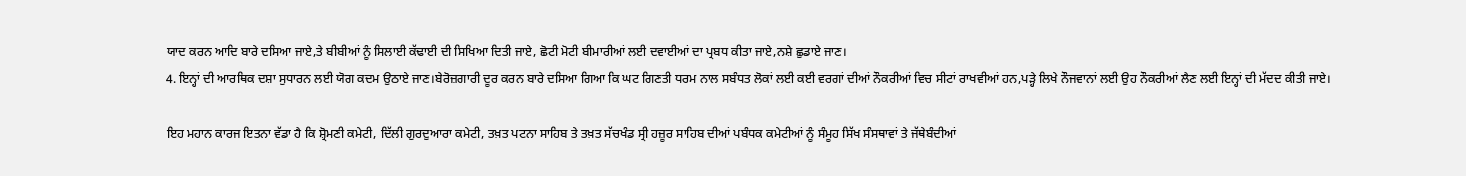ਯਾਦ ਕਰਨ ਆਦਿ ਬਾਰੇ ਦਸਿਆ ਜਾਏ,ਤੇ ਬੀਬੀਆਂ ਨੂੰ ਸਿਲਾਈ ਕੱਢਾਈ ਦੀ ਸਿਖਿਆ ਦਿਤੀ ਜਾਏ, ਛੋਟੀ ਮੋਟੀ ਬੀਮਾਰੀਆਂ ਲਈ ਦਵਾਈਆਂ ਦਾ ਪ੍ਰਬਧ ਕੀਤਾ ਜਾਏ,ਨਸ਼ੇ ਛੁਡਾਏ ਜਾਣ।
4. ਇਨ੍ਹਾਂ ਦੀ ਆਰਥਿਕ ਦਸ਼ਾ ਸੁਧਾਰਨ ਲਈ ਯੋਗ ਕਦਮ ਉਠਾਏ ਜਾਣ।ਬੇਰੋਜ਼ਗਾਰੀ ਦੂਰ ਕਰਨ ਬਾਰੇ ਦਸਿਆ ਗਿਆ ਕਿ ਘਟ ਗਿਣਤੀ ਧਰਮ ਨਾਲ ਸਬੰਧਤ ਲੋਕਾਂ ਲਈ ਕਈ ਵਰਗਾਂ ਦੀਆਂ ਨੌਕਰੀਆਂ ਵਿਚ ਸੀਟਾਂ ਰਾਖਵੀਆਂ ਹਨ,ਪੜ੍ਹੇ ਲਿਖੇ ਨੌਜਵਾਨਾਂ ਲਈ ਉਹ ਨੌਕਰੀਆਂ ਲੈਣ ਲਈ ਇਨ੍ਹਾਂ ਦੀ ਮੱਦਦ ਕੀਤੀ ਜਾਏ।

ਇਹ ਮਹਾਨ ਕਾਰਜ ਇਤਨਾ ਵੱਡਾ ਹੈ ਕਿ ਸ਼੍ਰੋਮਣੀ ਕਮੇਟੀ, ਦਿੱਲੀ ਗੁਰਦੁਆਰਾ ਕਮੇਟੀ, ਤਖ਼ਤ ਪਟਨਾ ਸਾਹਿਬ ਤੇ ਤਖ਼ਤ ਸੱਚਖੰਡ ਸ੍ਰੀ ਹਜ਼ੂਰ ਸਾਹਿਬ ਦੀਆਂ ਪਬੰਧਕ ਕਮੇਟੀਆਂ ਨੂੰ ਸੰਮੂਹ ਸਿੱਖ ਸੰਸਥਾਵਾਂ ਤੇ ਜੱਥੇਬੰਦੀਆਂ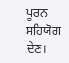ਪੂਰਨ ਸਹਿਯੋਗ ਦੇਣ।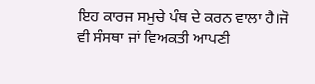ਇਹ ਕਾਰਜ ਸਮੁਚੇ ਪੰਥ ਦੇ ਕਰਨ ਵਾਲਾ ਹੈ।ਜੋ ਵੀ ਸੰਸਥਾ ਜਾਂ ਵਿਅਕਤੀ ਆਪਣੀ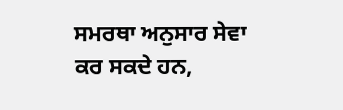ਸਮਰਥਾ ਅਨੁਸਾਰ ਸੇਵਾ ਕਰ ਸਕਦੇ ਹਨ,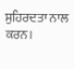ਸੁਹਿਰਦਤਾ ਨਾਲ ਕਰਨ।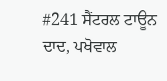#241 ਸੈਂਟਰਲ ਟਾਊਨ ਦਾਦ, ਪਖੋਵਾਲ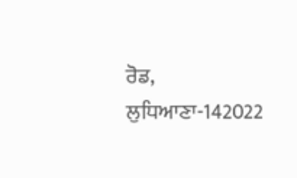ਰੋਡ, ਲੁਧਿਆਣਾ-142022